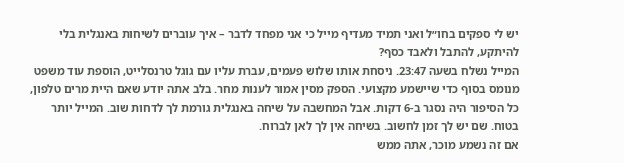יש לי ספקים בחו״ל ואני תמיד מעדיף מייל כי אני מפחד לדבר – איך עוברים לשיחות באנגלית בלי להיתקע, להתבל ולאבד כסף?
המייל נשלח בשעה 23:47. ניסחת אותו שלוש פעמים, עברת עליו עם גוגל טרנסלייט, הוספת עוד משפט מנומס בסוף כדי שיישמע מקצועי. הספק מסין אמור לענות מחר. בלב אתה יודע שאם היית מרים טלפון, כל הסיפור היה נסגר ב-6 דקות. אבל המחשבה על שיחה באנגלית גורמת לך לדחות שוב. המייל יותר בטוח. שם יש לך זמן לחשוב. בשיחה אין לך לאן לברוח.
אם זה נשמע מוכר, אתה ממש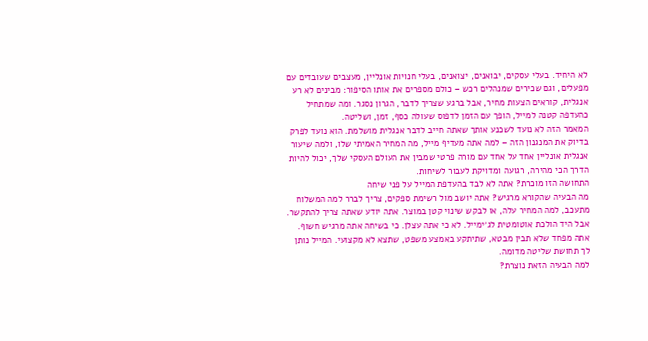לא היחיד. בעלי עסקים, יבואנים, יצואנים, בעלי חנויות אונליין, מעצבים שעובדים עם מפעלים, וגם שכירים שמנהלים רכש – כולם מספרים את אותו הסיפור: מבינים לא רע אנגלית, קוראים הצעות מחיר, אבל ברגע שצריך לדבר, הגרון נסגר. ומה שמתחיל כהעדפה קטנה למייל, הופך עם הזמן לדפוס שעולה כסף, זמן, ושליטה.
המאמר הזה לא נועד לשכנע אותך שאתה חייב לדבר אנגלית מושלמת. הוא נועד לפרק בדיוק את המנגנון הזה – למה אתה מעדיף מייל, מה המחיר האמיתי שלו, ולמה שיעור אנגלית אונליין אחד על אחד עם מורה פרטי שמבין את העולם העסקי שלך, יכול להיות הדרך הכי מהירה, רגועה ומדויקת לעבור לשיחות.
התחושה הזו מוכרת? אתה לא לבד בהעדפת המייל על פני שיחה
מה הבעיה שהקורא מרגיש? אתה יושב מול רשימת ספקים, צריך לברר למה המשלוח מתעכב, למה המחיר עלה, או לבקש שינוי קטן במוצר. אתה יודע שאתה צריך להתקשר. אבל היד הולכת אוטומטית לג׳ימייל. לא כי אתה עצלן. כי בשיחה אתה מרגיש חשוף. אתה מפחד שלא תבין מבטא, שתיתקע באמצע משפט, שתצא לא מקצועי. המייל נותן לך תחושת שליטה מדומה.
למה הבעיה הזאת נוצרת?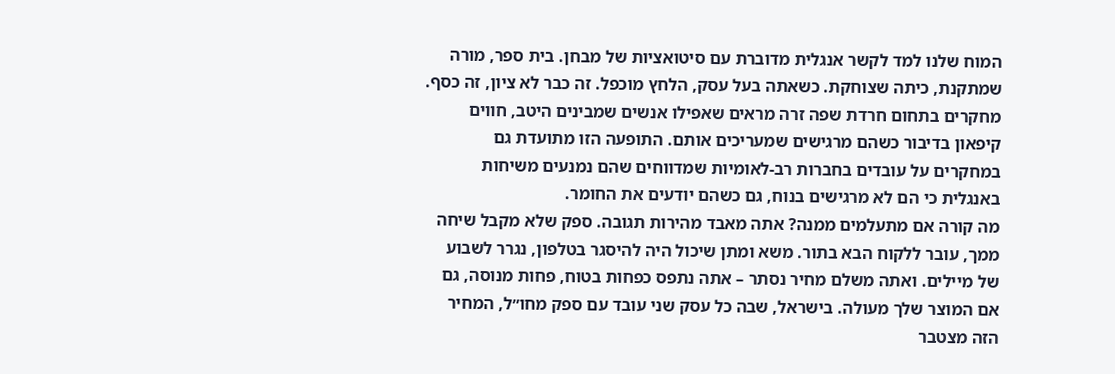המוח שלנו למד לקשר אנגלית מדוברת עם סיטואציות של מבחן. בית ספר, מורה שמתקנת, כיתה שצוחקת. כשאתה בעל עסק, הלחץ מוכפל. זה כבר לא ציון, זה כסף. מחקרים בתחום חרדת שפה זרה מראים שאפילו אנשים שמבינים היטב, חווים קיפאון בדיבור כשהם מרגישים שמעריכים אותם. התופעה הזו מתועדת גם במחקרים על עובדים בחברות רב-לאומיות שמדווחים שהם נמנעים משיחות באנגלית כי הם לא מרגישים בנוח, גם כשהם יודעים את החומר.
מה קורה אם מתעלמים ממנה? אתה מאבד מהירות תגובה. ספק שלא מקבל שיחה ממך, עובר ללקוח הבא בתור. משא ומתן שיכול היה להיסגר בטלפון, נגרר לשבוע של מיילים. ואתה משלם מחיר נסתר – אתה נתפס כפחות בטוח, פחות מנוסה, גם אם המוצר שלך מעולה. בישראל, שבה כל עסק שני עובד עם ספק מחו״ל, המחיר הזה מצטבר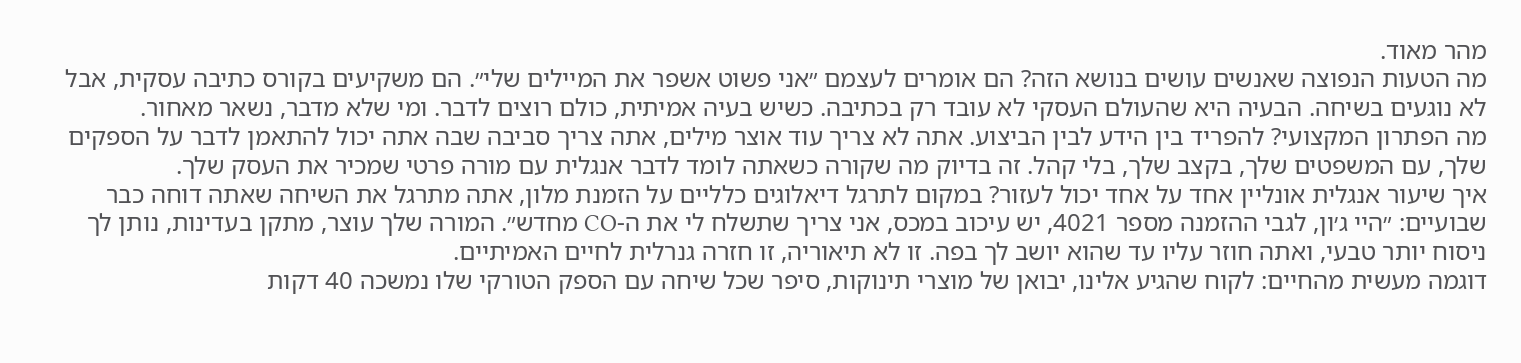מהר מאוד.
מה הטעות הנפוצה שאנשים עושים בנושא הזה? הם אומרים לעצמם ״אני פשוט אשפר את המיילים שלי״. הם משקיעים בקורס כתיבה עסקית, אבל לא נוגעים בשיחה. הבעיה היא שהעולם העסקי לא עובד רק בכתיבה. כשיש בעיה אמיתית, כולם רוצים לדבר. ומי שלא מדבר, נשאר מאחור.
מה הפתרון המקצועי? להפריד בין הידע לבין הביצוע. אתה לא צריך עוד אוצר מילים, אתה צריך סביבה שבה אתה יכול להתאמן לדבר על הספקים שלך, עם המשפטים שלך, בקצב שלך, בלי קהל. זה בדיוק מה שקורה כשאתה לומד לדבר אנגלית עם מורה פרטי שמכיר את העסק שלך.
איך שיעור אנגלית אונליין אחד על אחד יכול לעזור? במקום לתרגל דיאלוגים כלליים על הזמנת מלון, אתה מתרגל את השיחה שאתה דוחה כבר שבועיים: ״היי ג׳ון, לגבי ההזמנה מספר 4021, יש עיכוב במכס, אני צריך שתשלח לי את ה-CO מחדש״. המורה שלך עוצר, מתקן בעדינות, נותן לך ניסוח יותר טבעי, ואתה חוזר עליו עד שהוא יושב לך בפה. זו לא תיאוריה, זו חזרה גנרלית לחיים האמיתיים.
דוגמה מעשית מהחיים: לקוח שהגיע אלינו, יבואן של מוצרי תינוקות, סיפר שכל שיחה עם הספק הטורקי שלו נמשכה 40 דקות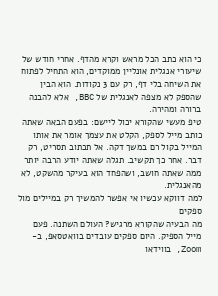כי הוא כתב הכל מראש וקרא מהדף. אחרי חודש של שיעורי אנגלית אונליין ממוקדים, הוא התחיל לפתוח את השיחה בלי דף, רק עם 3 נקודות. הוא הבין שהספק לא מצפה לאנגלית של BBC, אלא להבנה ברורה ומהירה.
טיפ מעשי שהקורא יכול ליישם: בפעם הבאה שאתה כותב מייל לספק, הקלט את עצמך אומר את אותו המייל בקול רם במשך דקה. אל תכתוב תסריט, רק דבר. אחר כך תקשיב. תגלה שאתה יודע הרבה יותר ממה שאתה חושב, ושהפחד הוא בעיקר מהשקט, לא מהאנגלית.
למה דווקא עכשיו אי אפשר להמשיך רק במיילים מול ספקים
מה הבעיה שהקורא מרגיש? העולם השתנה. פעם מייל הספיק. היום ספקים עובדים בוואטסאפ, ב-Zoom, בווידאו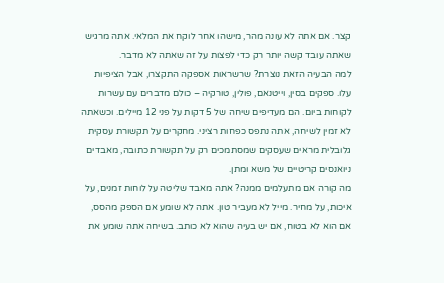קצר. אם אתה לא עונה מהר, מישהו אחר לוקח את המלאי. אתה מרגיש שאתה עובד קשה יותר רק כדי לפצות על זה שאתה לא מדבר.
למה הבעיה הזאת נוצרת? שרשראות אספקה התקצרו, אבל הציפיות עלו. ספקים בסין, וייטנאם, פולין, טורקיה – כולם מדברים עם עשרות לקוחות ביום. הם מעדיפים שיחה של 5 דקות על פני 12 מיילים. וכשאתה לא זמין לשיחה, אתה נתפס כפחות רציני. מחקרים על תקשורת עסקית גלובלית מראים שעסקים שמסתמכים רק על תקשורת כתובה, מאבדים ניואנסים קריטיים של משא ומתן.
מה קורה אם מתעלמים ממנה? אתה מאבד שליטה על לוחות זמנים, על איכות, על מחיר. מייל לא מעביר טון. אתה לא שומע אם הספק מהסס, אם הוא לא בטוח, אם יש בעיה שהוא לא כותב. בשיחה אתה שומע את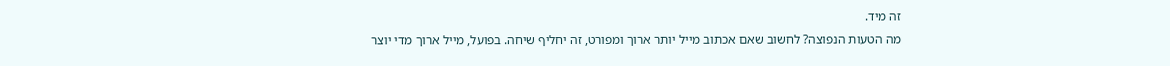זה מיד.
מה הטעות הנפוצה? לחשוב שאם אכתוב מייל יותר ארוך ומפורט, זה יחליף שיחה. בפועל, מייל ארוך מדי יוצר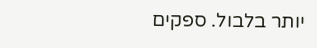יותר בלבול. ספקים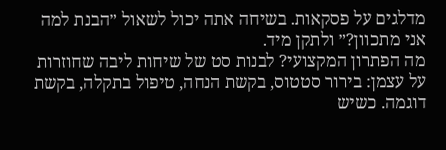מדלגים על פסקאות. בשיחה אתה יכול לשאול ״הבנת למה אני מתכוון?״ ולתקן מיד.
מה הפתרון המקצועי? לבנות סט של שיחות ליבה שחוזרות על עצמן: בירור סטטוס, בקשת הנחה, טיפול בתקלה, בקשת דוגמה. כשיש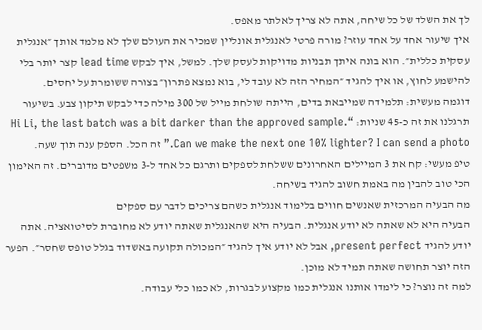לך את השלד של כל שיחה, אתה לא צריך לאלתר מאפס.
איך שיעור אחד על אחד עוזר? מורה פרטי לאנגלית אונליין שמכיר את העולם שלך לא מלמד אותך ״אנגלית עסקית כללית״. הוא בונה איתך תבניות מדויקות לעסק שלך. למשל, איך לבקש lead time קצר יותר בלי להישמע לחוץ, או איך להגיד ״המחיר הזה לא עובד לי, בוא נמצא פתרון״ בצורה ששומרת על יחסים.
דוגמה מעשית: תלמידה שמייבאת בדים, הייתה שולחת מייל של 300 מילה כדי לבקש תיקון צבע. בשיעור תרגלנו את זה כ-45 שניות: “Hi Li, the last batch was a bit darker than the approved sample. Can we make the next one 10% lighter? I can send a photo.” זה הכל. הספק ענה תוך שעה.
טיפ מעשי: קח את 3 המיילים האחרונים ששלחת לספקים ותרגם כל אחד ל-3 משפטים מדוברים. זה האימון הכי טוב להבין מה באמת חשוב להגיד בשיחה.
מה הבעיה המרכזית שאנשים חווים בלימוד אנגלית כשהם צריכים לדבר עם ספקים
הבעיה היא לא שאתה לא יודע אנגלית. הבעיה היא שהאנגלית שאתה יודע לא מחוברת לסיטואציה. אתה יודע להגיד present perfect, אבל לא יודע איך להגיד ״המכולה תקועה באשדוד בגלל טופס שחסר״. הפער הזה יוצר תחושה שאתה תמיד לא מוכן.
למה זה נוצר? כי לימדו אותנו אנגלית כמו מקצוע לבגרות, לא כמו כלי עבודה.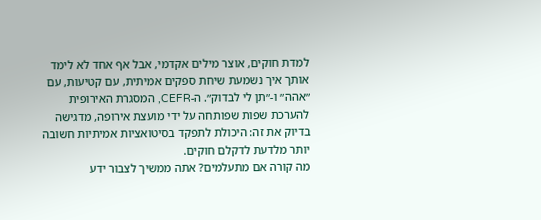למדת חוקים, אוצר מילים אקדמי, אבל אף אחד לא לימד אותך איך נשמעת שיחת ספקים אמיתית, עם קטיעות, עם ״אהה״ ו-״תן לי לבדוק״. ה-CEFR, המסגרת האירופית להערכת שפות שפותחה על ידי מועצת אירופה, מדגישה בדיוק את זה: היכולת לתפקד בסיטואציות אמיתיות חשובה יותר מלדעת לדקלם חוקים.
מה קורה אם מתעלמים? אתה ממשיך לצבור ידע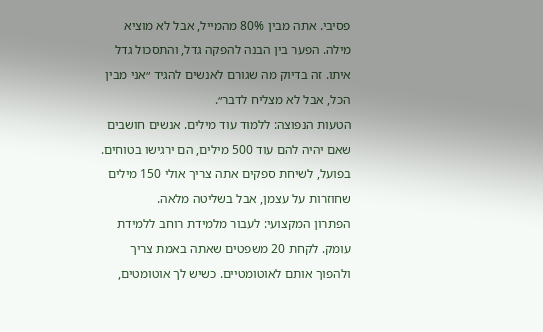פסיבי. אתה מבין 80% מהמייל, אבל לא מוציא מילה. הפער בין הבנה להפקה גדל, והתסכול גדל איתו. זה בדיוק מה שגורם לאנשים להגיד ״אני מבין הכל, אבל לא מצליח לדבר״.
הטעות הנפוצה: ללמוד עוד מילים. אנשים חושבים שאם יהיה להם עוד 500 מילים, הם ירגישו בטוחים. בפועל, לשיחת ספקים אתה צריך אולי 150 מילים שחוזרות על עצמן, אבל בשליטה מלאה.
הפתרון המקצועי: לעבור מלמידת רוחב ללמידת עומק. לקחת 20 משפטים שאתה באמת צריך ולהפוך אותם לאוטומטיים. כשיש לך אוטומטים,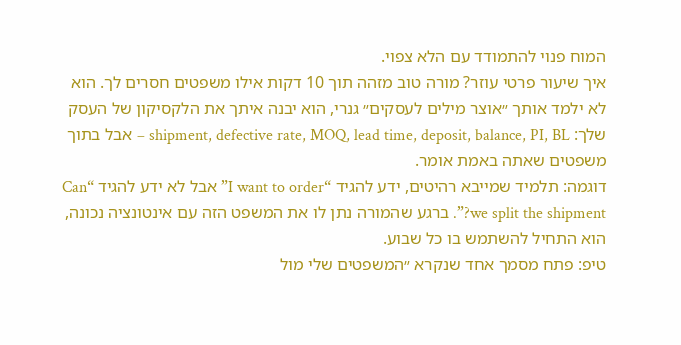המוח פנוי להתמודד עם הלא צפוי.
איך שיעור פרטי עוזר? מורה טוב מזהה תוך 10 דקות אילו משפטים חסרים לך. הוא לא ילמד אותך ״אוצר מילים לעסקים״ גנרי, הוא יבנה איתך את הלקסיקון של העסק שלך: shipment, defective rate, MOQ, lead time, deposit, balance, PI, BL – אבל בתוך משפטים שאתה באמת אומר.
דוגמה: תלמיד שמייבא רהיטים, ידע להגיד “I want to order” אבל לא ידע להגיד “Can we split the shipment?”. ברגע שהמורה נתן לו את המשפט הזה עם אינטונציה נכונה, הוא התחיל להשתמש בו כל שבוע.
טיפ: פתח מסמך אחד שנקרא ״המשפטים שלי מול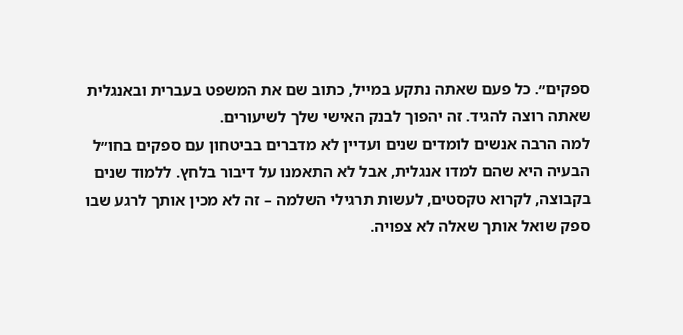ספקים״. כל פעם שאתה נתקע במייל, כתוב שם את המשפט בעברית ובאנגלית שאתה רוצה להגיד. זה יהפוך לבנק האישי שלך לשיעורים.
למה הרבה אנשים לומדים שנים ועדיין לא מדברים בביטחון עם ספקים בחו״ל
הבעיה היא שהם למדו אנגלית, אבל לא התאמנו על דיבור בלחץ. ללמוד שנים בקבוצה, לקרוא טקסטים, לעשות תרגילי השלמה – זה לא מכין אותך לרגע שבו ספק שואל אותך שאלה לא צפויה.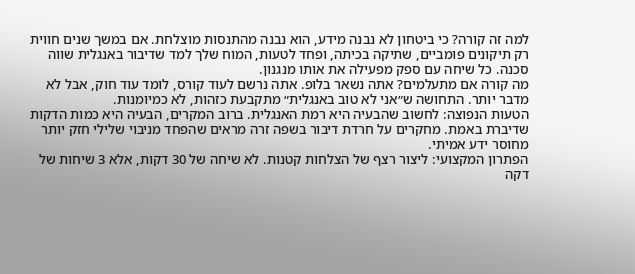למה זה קורה? כי ביטחון לא נבנה מידע, הוא נבנה מהתנסות מוצלחת. אם במשך שנים חווית רק תיקונים פומביים, שתיקה בכיתה, ופחד לטעות, המוח שלך למד שדיבור באנגלית שווה סכנה. כל שיחה עם ספק מפעילה את אותו מנגנון.
מה קורה אם מתעלמים? אתה נשאר בלופ. אתה נרשם לעוד קורס, לומד עוד חוק, אבל לא מדבר יותר. התחושה ש״אני לא טוב באנגלית״ מתקבעת כזהות, לא כמיומנות.
הטעות הנפוצה: לחשוב שהבעיה היא רמת האנגלית. ברוב המקרים, הבעיה היא כמות הדקות שדיברת באמת. מחקרים על חרדת דיבור בשפה זרה מראים שהפחד מניבוי שלילי חזק יותר מחוסר ידע אמיתי.
הפתרון המקצועי: ליצור רצף של הצלחות קטנות. לא שיחה של 30 דקות, אלא 3 שיחות של דקה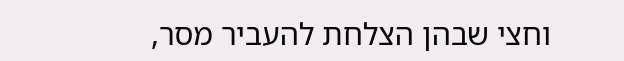וחצי שבהן הצלחת להעביר מסר,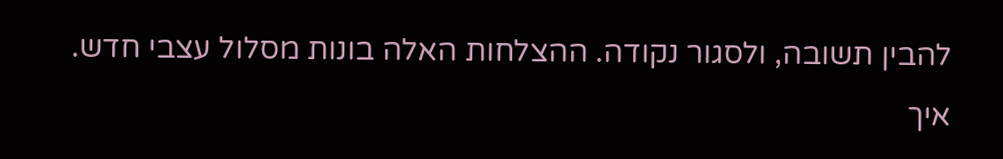להבין תשובה, ולסגור נקודה. ההצלחות האלה בונות מסלול עצבי חדש.
איך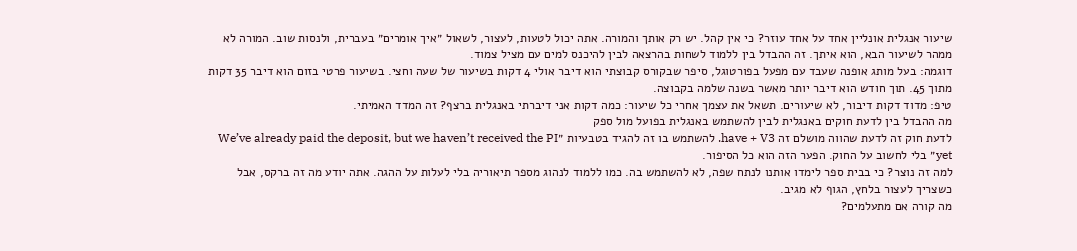שיעור אנגלית אונליין אחד על אחד עוזר? כי אין קהל. יש רק אותך והמורה. אתה יכול לטעות, לעצור, לשאול ״איך אומרים״ בעברית, ולנסות שוב. המורה לא ממהר לשיעור הבא, הוא איתך. זה ההבדל בין ללמוד לשחות בהרצאה לבין להיכנס למים עם מציל צמוד.
דוגמה: בעל מותג אופנה שעבד עם מפעל בפורטוגל, סיפר שבקורס קבוצתי הוא דיבר אולי 4 דקות בשיעור של שעה וחצי. בשיעור פרטי בזום הוא דיבר 35 דקות מתוך 45. תוך חודש הוא דיבר יותר מאשר בשנה שלמה בקבוצה.
טיפ: מדוד דקות דיבור, לא שיעורים. תשאל את עצמך אחרי כל שיעור: כמה דקות אני דיברתי באנגלית ברצף? זה המדד האמיתי.
מה ההבדל בין לדעת חוקים באנגלית לבין להשתמש באנגלית בפועל מול ספק
לדעת חוק זה לדעת שהווה מושלם זה have + V3. להשתמש בו זה להגיד בטבעיות ״We’ve already paid the deposit, but we haven’t received the PI yet״ בלי לחשוב על החוק. הפער הזה הוא כל הסיפור.
למה זה נוצר? כי בבית ספר לימדו אותנו לנתח שפה, לא להשתמש בה. כמו ללמוד לנהוג מספר תיאוריה בלי לעלות על ההגה. אתה יודע מה זה ברקס, אבל כשצריך לעצור בלחץ, הגוף לא מגיב.
מה קורה אם מתעלמים?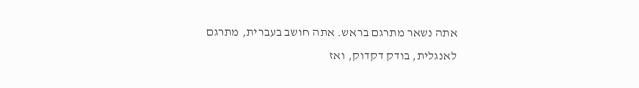אתה נשאר מתרגם בראש. אתה חושב בעברית, מתרגם לאנגלית, בודק דקדוק, ואז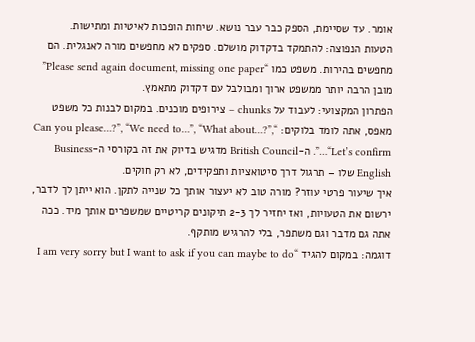אומר. עד שסיימת, הספק כבר עבר נושא. שיחות הופכות לאיטיות ומתישות.
הטעות הנפוצה: להתמקד בדקדוק מושלם. ספקים לא מחפשים מורה לאנגלית. הם מחפשים בהירות. משפט כמו “Please send again document, missing one paper” מובן הרבה יותר ממשפט ארוך ומבולבל עם דקדוק מתאמץ.
הפתרון המקצועי: לעבוד על chunks – צירופים מוכנים. במקום לבנות כל משפט מאפס, אתה לומד בלוקים: “Can you please…?”, “We need to…”, “What about…?”, “Let’s confirm…”. ה-British Council מדגיש בדיוק את זה בקורסי ה-Business English שלו – תרגול דרך סיטואציות ותפקידים, לא רק חוקים.
איך שיעור פרטי עוזר? מורה טוב לא יעצור אותך כל שנייה לתקן. הוא ייתן לך לדבר, ירשום את הטעויות, ואז יחזיר לך 2-3 תיקונים קריטיים שמשפרים אותך מיד. ככה אתה גם מדבר וגם משתפר, בלי להרגיש מותקף.
דוגמה: במקום להגיד “I am very sorry but I want to ask if you can maybe to do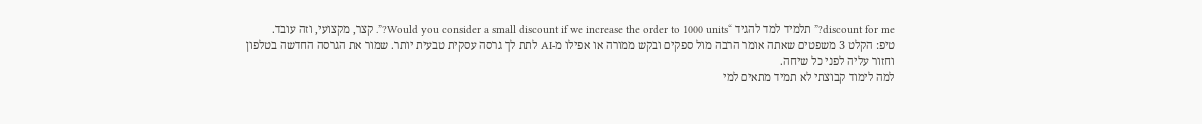discount for me?” תלמיד למד להגיד “Would you consider a small discount if we increase the order to 1000 units?”. קצר, מקצועי, וזה עובד.
טיפ: הקלט 3 משפטים שאתה אומר הרבה מול ספקים ובקש ממורה או אפילו מ-AI לתת לך גרסה עסקית טבעית יותר. שמור את הגרסה החדשה בטלפון וחזור עליה לפני כל שיחה.
למה לימוד קבוצתי לא תמיד מתאים למי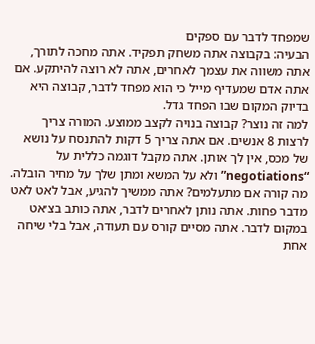שמפחד לדבר עם ספקים
הבעיה: בקבוצה אתה משחק תפקיד. אתה מחכה לתורך, אתה משווה את עצמך לאחרים, אתה לא רוצה להיתקע. אם אתה אדם שמעדיף מייל כי הוא מפחד לדבר, קבוצה היא בדיוק המקום שבו הפחד גדל.
למה זה נוצר? קבוצה בנויה לקצב ממוצע. המורה צריך לרצות 8 אנשים. אם אתה צריך 5 דקות להתנסח על נושא של מכס, אין לך אותן. אתה מקבל דוגמה כללית על “negotiations” ולא על המשא ומתן שלך על מחיר הובלה.
מה קורה אם מתעלמים? אתה ממשיך להגיע, אבל לאט לאט מדבר פחות. אתה נותן לאחרים לדבר, אתה כותב בצ׳אט במקום לדבר. אתה מסיים קורס עם תעודה, אבל בלי שיחה אחת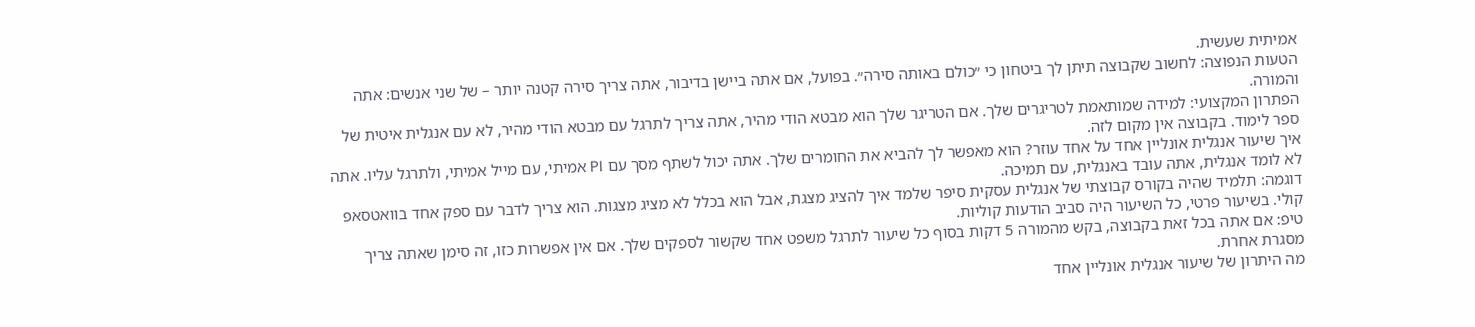אמיתית שעשית.
הטעות הנפוצה: לחשוב שקבוצה תיתן לך ביטחון כי ״כולם באותה סירה״. בפועל, אם אתה ביישן בדיבור, אתה צריך סירה קטנה יותר – של שני אנשים: אתה והמורה.
הפתרון המקצועי: למידה שמותאמת לטריגרים שלך. אם הטריגר שלך הוא מבטא הודי מהיר, אתה צריך לתרגל עם מבטא הודי מהיר, לא עם אנגלית איטית של ספר לימוד. בקבוצה אין מקום לזה.
איך שיעור אנגלית אונליין אחד על אחד עוזר? הוא מאפשר לך להביא את החומרים שלך. אתה יכול לשתף מסך עם PI אמיתי, עם מייל אמיתי, ולתרגל עליו. אתה לא לומד אנגלית, אתה עובד באנגלית, עם תמיכה.
דוגמה: תלמיד שהיה בקורס קבוצתי של אנגלית עסקית סיפר שלמד איך להציג מצגת, אבל הוא בכלל לא מציג מצגות. הוא צריך לדבר עם ספק אחד בוואטסאפ קולי. בשיעור פרטי, כל השיעור היה סביב הודעות קוליות.
טיפ: אם אתה בכל זאת בקבוצה, בקש מהמורה 5 דקות בסוף כל שיעור לתרגל משפט אחד שקשור לספקים שלך. אם אין אפשרות כזו, זה סימן שאתה צריך מסגרת אחרת.
מה היתרון של שיעור אנגלית אונליין אחד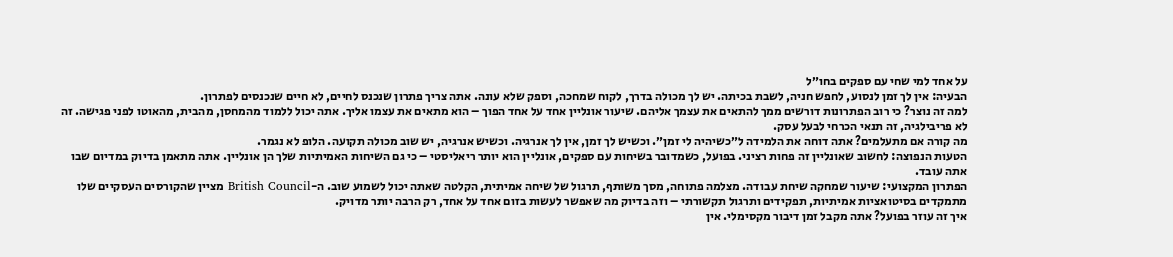על אחד למי שחי עם ספקים בחו״ל
הבעיה: אין לך זמן לנסוע, לחפש חניה, לשבת בכיתה. יש לך מכולה בדרך, לקוח שמחכה, וספק שלא עונה. אתה צריך פתרון שנכנס לחיים, לא חיים שנכנסים לפתרון.
למה זה נוצר? כי רוב הפתרונות דורשים ממך להתאים את עצמך אליהם. שיעור אונליין אחד על אחד הפוך – הוא מתאים את עצמו אליך. אתה יכול ללמוד מהמחסן, מהבית, מהאוטו לפני פגישה. זה לא פריבילגיה, זה תנאי הכרחי לבעל עסק.
מה קורה אם מתעלמים? אתה דוחה את הלמידה ל״כשיהיה לי זמן״. וכשיש לך זמן, אין לך אנרגיה. וכשיש אנרגיה, יש שוב מכולה תקועה. הלופ לא נגמר.
הטעות הנפוצה: לחשוב שאונליין זה פחות רציני. בפועל, כשמדובר בשיחות עם ספקים, אונליין הוא יותר ריאליסטי – כי גם השיחות האמיתיות שלך הן אונליין. אתה מתאמן בדיוק במדיום שבו אתה עובד.
הפתרון המקצועי: שיעור שמחקה שיחת עבודה. מצלמה פתוחה, מסך משותף, תרגול של שיחה אמיתית, הקלטה שאתה יכול לשמוע שוב. ה-British Council מציין שהקורסים העסקיים שלו מתמקדים בסיטואציות אמיתיות, תפקידים ותרגול תקשורתי – וזה בדיוק מה שאפשר לעשות בזום אחד על אחד, רק הרבה יותר מדויק.
איך זה עוזר בפועל? אתה מקבל זמן דיבור מקסימלי. אין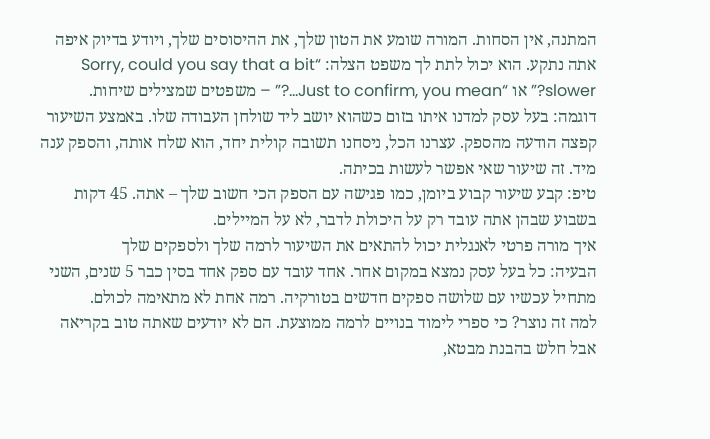המתנה, אין הסחות. המורה שומע את הטון שלך, את ההיסוסים שלך, ויודע בדיוק איפה אתה נתקע. הוא יכול לתת לך משפט הצלה: “Sorry, could you say that a bit slower?” או “Just to confirm, you mean…?” – משפטים שמצילים שיחות.
דוגמה: בעל עסק למדנו איתו בזום כשהוא יושב ליד שולחן העבודה שלו. באמצע השיעור קפצה הודעה מהספק. עצרנו הכל, ניסחנו תשובה קולית יחד, הוא שלח אותה, והספק ענה מיד. זה שיעור שאי אפשר לעשות בכיתה.
טיפ: קבע שיעור קבוע ביומן, כמו פגישה עם הספק הכי חשוב שלך – אתה. 45 דקות בשבוע שבהן אתה עובד רק על היכולת לדבר, לא על המיילים.
איך מורה פרטי לאנגלית יכול להתאים את השיעור לרמה שלך ולספקים שלך
הבעיה: כל בעל עסק נמצא במקום אחר. אחד עובד עם ספק אחד בסין כבר 5 שנים, השני מתחיל עכשיו עם שלושה ספקים חדשים בטורקיה. רמה אחת לא מתאימה לכולם.
למה זה נוצר? כי ספרי לימוד בנויים לרמה ממוצעת. הם לא יודעים שאתה טוב בקריאה אבל חלש בהבנת מבטא,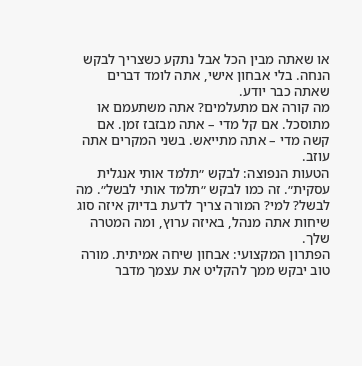או שאתה מבין הכל אבל נתקע כשצריך לבקש הנחה. בלי אבחון אישי, אתה לומד דברים שאתה כבר יודע.
מה קורה אם מתעלמים? אתה משתעמם או מתוסכל. אם קל מדי – אתה מבזבז זמן. אם קשה מדי – אתה מתייאש. בשני המקרים אתה עוזב.
הטעות הנפוצה: לבקש ״תלמד אותי אנגלית עסקית״. זה כמו לבקש ״תלמד אותי לבשל״. מה לבשל? למי? המורה צריך לדעת בדיוק איזה סוג שיחות אתה מנהל, באיזה ערוץ, ומה המטרה שלך.
הפתרון המקצועי: אבחון שיחה אמיתית. מורה טוב יבקש ממך להקליט את עצמך מדבר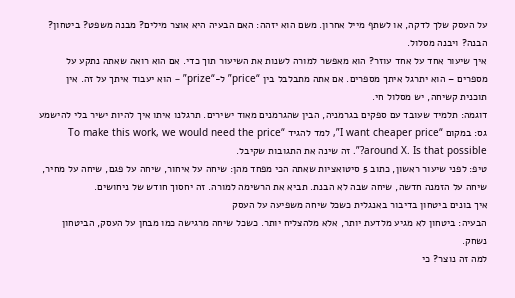על העסק שלך לדקה, או לשתף מייל אחרון. משם הוא יזהה: האם הבעיה היא אוצר מילים? מבנה משפט? ביטחון? הבנה? ויבנה מסלול.
איך שיעור אחד על אחד עוזר? הוא מאפשר למורה לשנות את השיעור תוך כדי. אם הוא רואה שאתה נתקע על מספרים – הוא יתרגל איתך מספרים. אם אתה מתבלבל בין “price” ל-“prize” – הוא יעבוד איתך על זה. אין תוכנית קשיחה, יש מסלול חי.
דוגמה: תלמיד שעובד עם ספקים בגרמניה, הבין שהגרמנים מאוד ישירים. תרגלנו איתו איך להיות ישיר בלי להישמע גס: במקום “I want cheaper price”, למד להגיד “To make this work, we would need the price around X. Is that possible?”. זה שינה את התגובות שקיבל.
טיפ: לפני שיעור ראשון, כתוב 5 סיטואציות שאתה הכי מפחד מהן: שיחה על איחור, שיחה על פגם, שיחה על מחיר, שיחה על הזמנה חדשה, שיחה שבה לא הבנת. תביא את הרשימה למורה. זה יחסוך חודש של ניחושים.
איך בונים ביטחון בדיבור באנגלית כשכל שיחה משפיעה על העסק
הבעיה: ביטחון לא מגיע מלדעת יותר, אלא מלהצליח יותר. כשכל שיחה מרגישה כמו מבחן על העסק, הביטחון נשחק.
למה זה נוצר? כי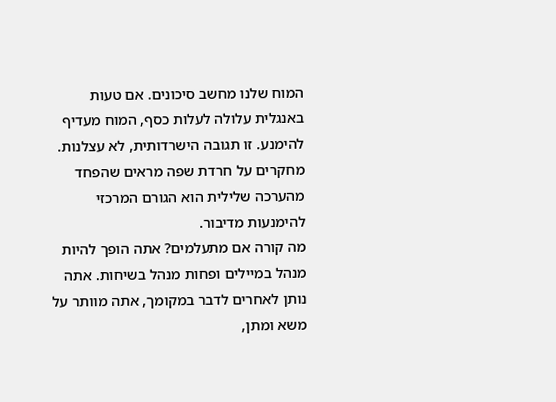המוח שלנו מחשב סיכונים. אם טעות באנגלית עלולה לעלות כסף, המוח מעדיף להימנע. זו תגובה הישרדותית, לא עצלנות. מחקרים על חרדת שפה מראים שהפחד מהערכה שלילית הוא הגורם המרכזי להימנעות מדיבור.
מה קורה אם מתעלמים? אתה הופך להיות מנהל במיילים ופחות מנהל בשיחות. אתה נותן לאחרים לדבר במקומך, אתה מוותר על משא ומתן,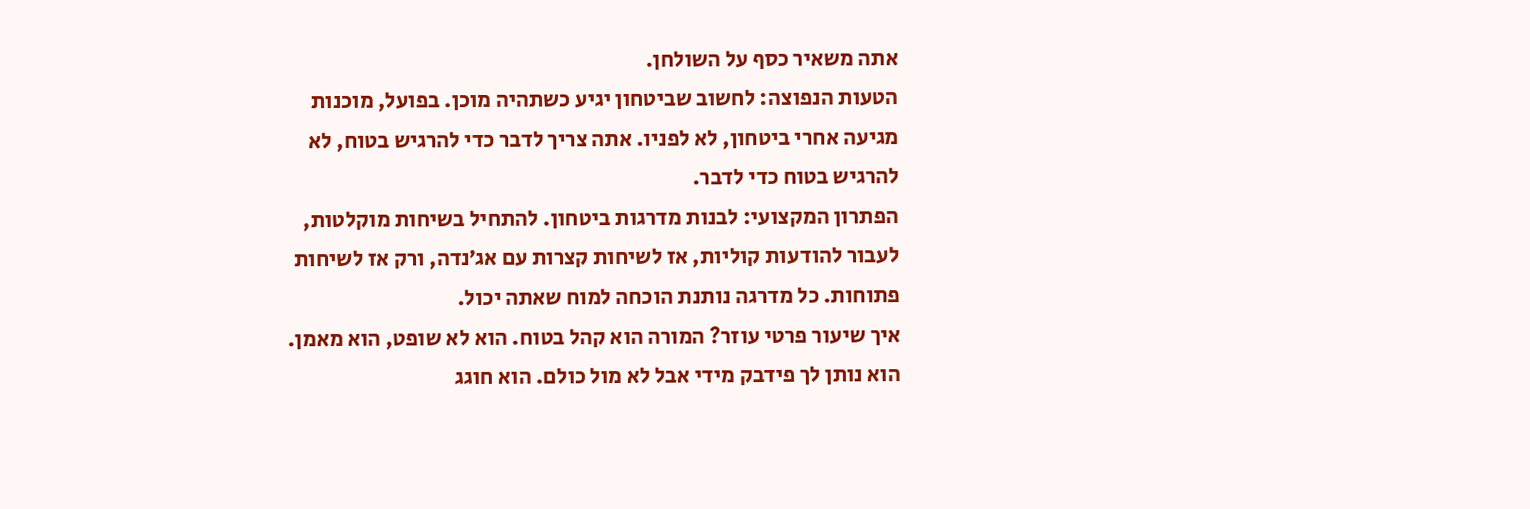אתה משאיר כסף על השולחן.
הטעות הנפוצה: לחשוב שביטחון יגיע כשתהיה מוכן. בפועל, מוכנות מגיעה אחרי ביטחון, לא לפניו. אתה צריך לדבר כדי להרגיש בטוח, לא להרגיש בטוח כדי לדבר.
הפתרון המקצועי: לבנות מדרגות ביטחון. להתחיל בשיחות מוקלטות, לעבור להודעות קוליות, אז לשיחות קצרות עם אג׳נדה, ורק אז לשיחות פתוחות. כל מדרגה נותנת הוכחה למוח שאתה יכול.
איך שיעור פרטי עוזר? המורה הוא קהל בטוח. הוא לא שופט, הוא מאמן. הוא נותן לך פידבק מידי אבל לא מול כולם. הוא חוגג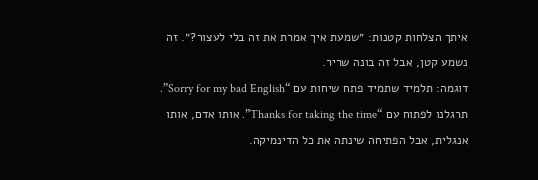איתך הצלחות קטנות: ״שמעת איך אמרת את זה בלי לעצור?״. זה נשמע קטן, אבל זה בונה שריר.
דוגמה: תלמיד שתמיד פתח שיחות עם “Sorry for my bad English”. תרגלנו לפתוח עם “Thanks for taking the time”. אותו אדם, אותו אנגלית, אבל הפתיחה שינתה את כל הדינמיקה.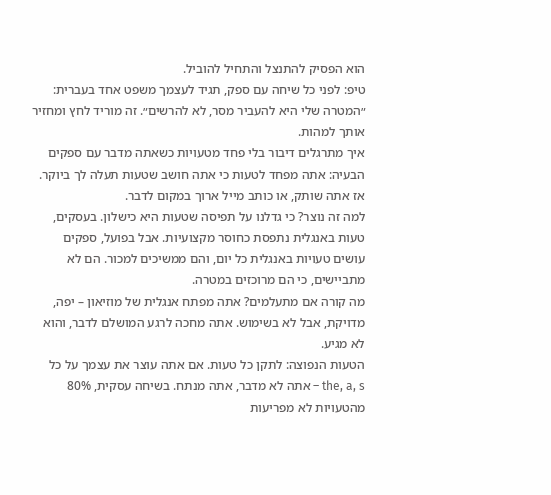הוא הפסיק להתנצל והתחיל להוביל.
טיפ: לפני כל שיחה עם ספק, תגיד לעצמך משפט אחד בעברית: ״המטרה שלי היא להעביר מסר, לא להרשים״. זה מוריד לחץ ומחזיר אותך למהות.
איך מתרגלים דיבור בלי פחד מטעויות כשאתה מדבר עם ספקים
הבעיה: אתה מפחד לטעות כי אתה חושב שטעות תעלה לך ביוקר. אז אתה שותק, או כותב מייל ארוך במקום לדבר.
למה זה נוצר? כי גדלנו על תפיסה שטעות היא כישלון. בעסקים, טעות באנגלית נתפסת כחוסר מקצועיות. אבל בפועל, ספקים עושים טעויות באנגלית כל יום, והם ממשיכים למכור. הם לא מתביישים, כי הם מרוכזים במטרה.
מה קורה אם מתעלמים? אתה מפתח אנגלית של מוזיאון – יפה, מדויקת, אבל לא בשימוש. אתה מחכה לרגע המושלם לדבר, והוא לא מגיע.
הטעות הנפוצה: לתקן כל טעות. אם אתה עוצר את עצמך על כל the, a, s – אתה לא מדבר, אתה מנתח. בשיחה עסקית, 80% מהטעויות לא מפריעות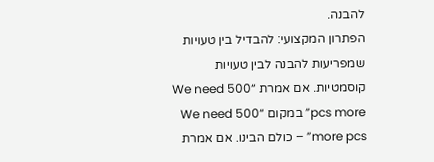להבנה.
הפתרון המקצועי: להבדיל בין טעויות שמפריעות להבנה לבין טעויות קוסמטיות. אם אמרת “We need 500 pcs more” במקום “We need 500 more pcs” – כולם הבינו. אם אמרת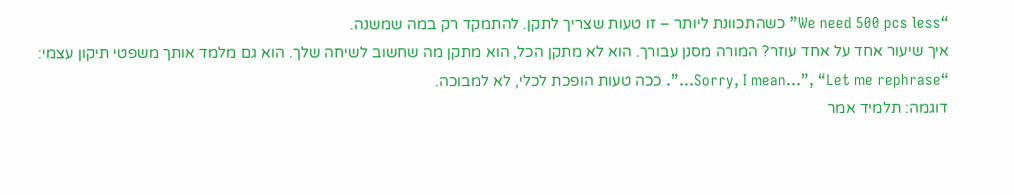“We need 500 pcs less” כשהתכוונת ליותר – זו טעות שצריך לתקן. להתמקד רק במה שמשנה.
איך שיעור אחד על אחד עוזר? המורה מסנן עבורך. הוא לא מתקן הכל, הוא מתקן מה שחשוב לשיחה שלך. הוא גם מלמד אותך משפטי תיקון עצמי: “Sorry, I mean…”, “Let me rephrase…”. ככה טעות הופכת לכלי, לא למבוכה.
דוגמה: תלמיד אמר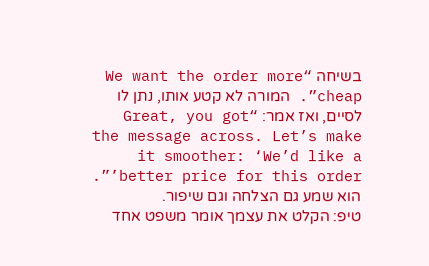בשיחה “We want the order more cheap”. המורה לא קטע אותו, נתן לו לסיים, ואז אמר: “Great, you got the message across. Let’s make it smoother: ‘We’d like a better price for this order’”. הוא שמע גם הצלחה וגם שיפור.
טיפ: הקלט את עצמך אומר משפט אחד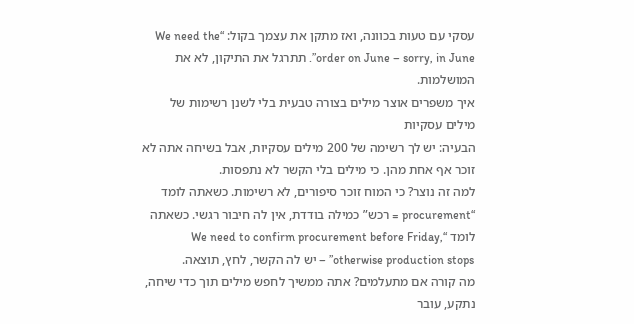עסקי עם טעות בכוונה, ואז מתקן את עצמך בקול: “We need the order on June – sorry, in June”. תתרגל את התיקון, לא את המושלמות.
איך משפרים אוצר מילים בצורה טבעית בלי לשנן רשימות של מילים עסקיות
הבעיה: יש לך רשימה של 200 מילים עסקיות, אבל בשיחה אתה לא זוכר אף אחת מהן. כי מילים בלי הקשר לא נתפסות.
למה זה נוצר? כי המוח זוכר סיפורים, לא רשימות. כשאתה לומד “procurement = רכש” כמילה בודדת, אין לה חיבור רגשי. כשאתה לומד “We need to confirm procurement before Friday, otherwise production stops” – יש לה הקשר, לחץ, תוצאה.
מה קורה אם מתעלמים? אתה ממשיך לחפש מילים תוך כדי שיחה, נתקע, עובר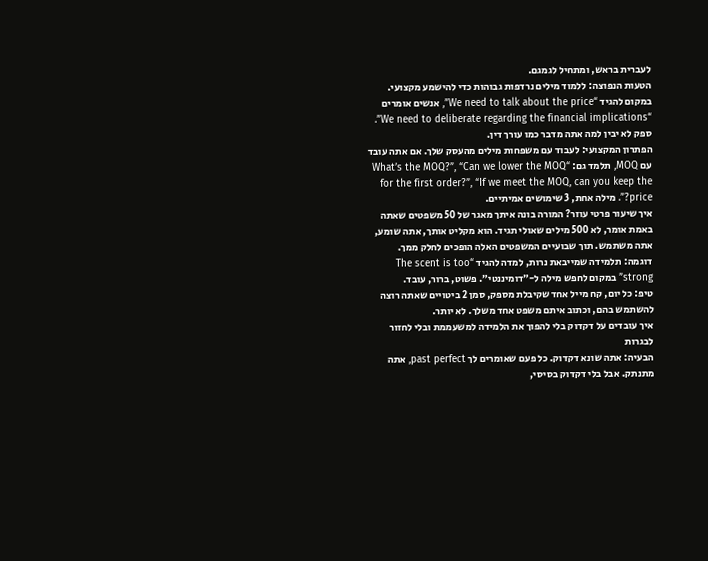לעברית בראש, ומתחיל לגמגם.
הטעות הנפוצה: ללמוד מילים נרדפות גבוהות כדי להישמע מקצועי. במקום להגיד “We need to talk about the price”, אנשים אומרים “We need to deliberate regarding the financial implications”. ספק לא יבין למה אתה מדבר כמו עורך דין.
הפתרון המקצועי: לעבוד עם משפחות מילים מהעסק שלך. אם אתה עובד עם MOQ, תלמד גם: “What’s the MOQ?”, “Can we lower the MOQ for the first order?”, “If we meet the MOQ, can you keep the price?”. מילה אחת, 3 שימושים אמיתיים.
איך שיעור פרטי עוזר? המורה בונה איתך מאגר של 50 משפטים שאתה באמת אומר, לא 500 מילים שאולי תגיד. הוא מקליט אותך, אתה שומע, אתה משתמש. תוך שבועיים המשפטים האלה הופכים לחלק ממך.
דוגמה: תלמידה שמייבאת נרות, למדה להגיד “The scent is too strong” במקום לחפש מילה ל-״דומיננטי״. פשוט, ברור, עובד.
טיפ: כל יום, קח מייל אחד שקיבלת מספק, סמן 2 ביטויים שאתה רוצה להשתמש בהם, וכתוב איתם משפט אחד משלך. לא יותר.
איך עובדים על דקדוק בלי להפוך את הלמידה למשעממת ובלי לחזור לבגרות
הבעיה: אתה שונא דקדוק. כל פעם שאומרים לך past perfect, אתה מתנתק. אבל בלי דקדוק בסיסי,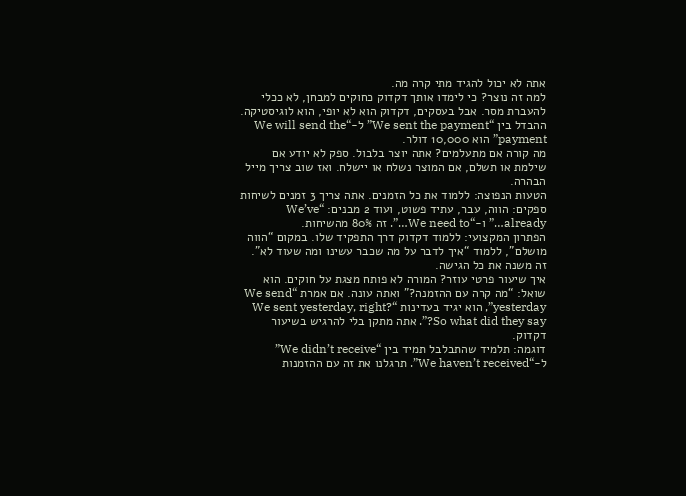אתה לא יכול להגיד מתי קרה מה.
למה זה נוצר? כי לימדו אותך דקדוק כחוקים למבחן, לא ככלי להעברת מסר. אבל בעסקים, דקדוק הוא לא יופי, הוא לוגיסטיקה. ההבדל בין “We sent the payment” ל-“We will send the payment” הוא 10,000 דולר.
מה קורה אם מתעלמים? אתה יוצר בלבול. ספק לא יודע אם שילמת או תשלם, אם המוצר נשלח או יישלח. ואז שוב צריך מייל הבהרה.
הטעות הנפוצה: ללמוד את כל הזמנים. אתה צריך 3 זמנים לשיחות ספקים: הווה, עבר, עתיד פשוט, ועוד 2 מבנים: “We’ve already…” ו-“We need to…”. זה 80% מהשיחות.
הפתרון המקצועי: ללמוד דקדוק דרך התפקיד שלו. במקום “הווה מושלם”, ללמוד “איך לדבר על מה שכבר עשינו ומה שעוד לא”. זה משנה את כל הגישה.
איך שיעור פרטי עוזר? המורה לא פותח מצגת על חוקים. הוא שואל: “מה קרה עם ההזמנה?” ואתה עונה. אם אמרת “We send yesterday”, הוא יגיד בעדינות “We sent yesterday, right? So what did they say?”. אתה מתקן בלי להרגיש בשיעור דקדוק.
דוגמה: תלמיד שהתבלבל תמיד בין “We didn’t receive” ל-“We haven’t received”. תרגלנו את זה עם ההזמנות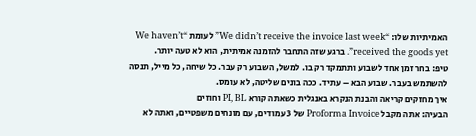האמיתיות שלו: “We didn’t receive the invoice last week” לעומת “We haven’t received the goods yet”. ברגע שזה התחבר להזמנה אמיתית, הוא לא טעה יותר.
טיפ: בחר זמן אחד לשבוע ותתמקד רק בו. למשל, השבוע רק עבר. כל שיחה, כל מייל, תנסה להשתמש בעבר. שבוע הבא – עתיד. ככה בונים שליטה, לא עומס.
איך מחזקים קריאה והבנת הנקרא באנגלית כשאתה קורא PI, BL וחוזים
הבעיה: אתה מקבל Proforma Invoice של 3 עמודים, עם מונחים משפטיים, ואתה לא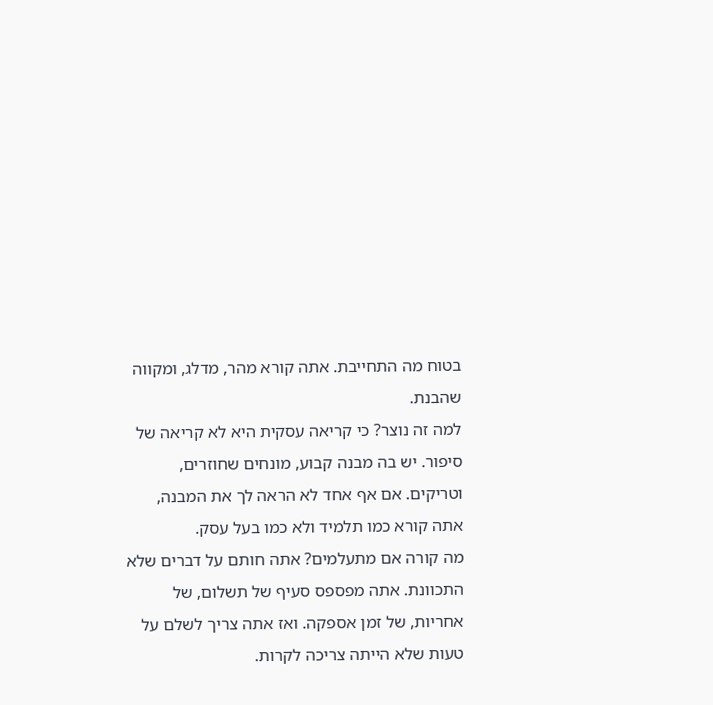בטוח מה התחייבת. אתה קורא מהר, מדלג, ומקווה שהבנת.
למה זה נוצר? כי קריאה עסקית היא לא קריאה של סיפור. יש בה מבנה קבוע, מונחים שחוזרים, וטריקים. אם אף אחד לא הראה לך את המבנה, אתה קורא כמו תלמיד ולא כמו בעל עסק.
מה קורה אם מתעלמים? אתה חותם על דברים שלא התכוונת. אתה מפספס סעיף של תשלום, של אחריות, של זמן אספקה. ואז אתה צריך לשלם על טעות שלא הייתה צריכה לקרות.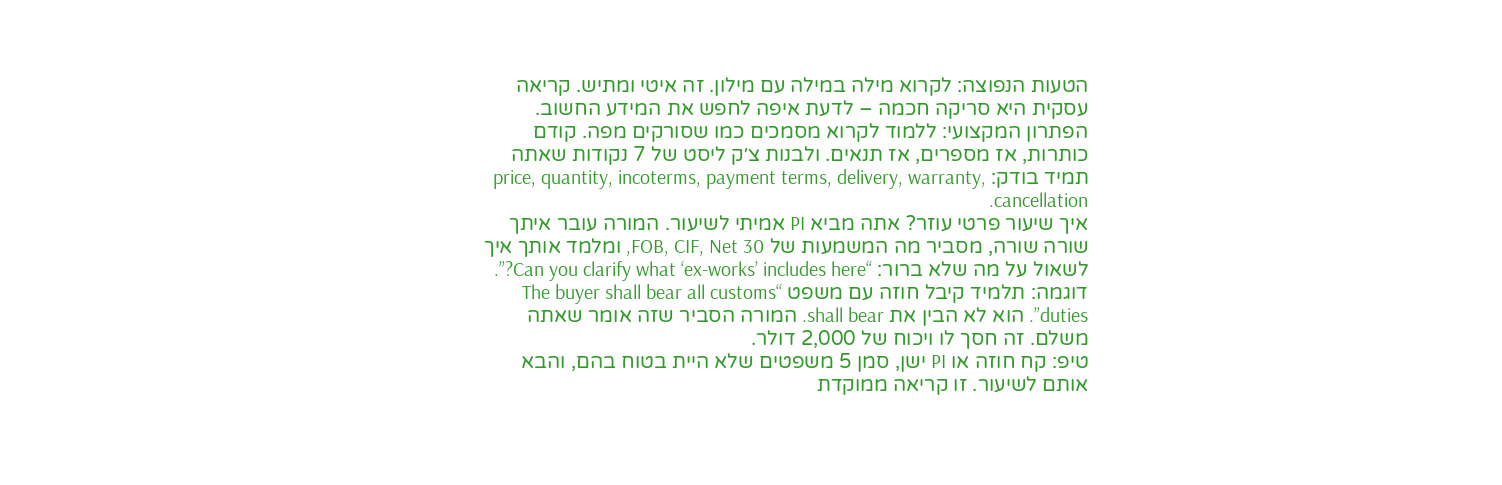הטעות הנפוצה: לקרוא מילה במילה עם מילון. זה איטי ומתיש. קריאה עסקית היא סריקה חכמה – לדעת איפה לחפש את המידע החשוב.
הפתרון המקצועי: ללמוד לקרוא מסמכים כמו שסורקים מפה. קודם כותרות, אז מספרים, אז תנאים. ולבנות צ׳ק ליסט של 7 נקודות שאתה תמיד בודק: price, quantity, incoterms, payment terms, delivery, warranty, cancellation.
איך שיעור פרטי עוזר? אתה מביא PI אמיתי לשיעור. המורה עובר איתך שורה שורה, מסביר מה המשמעות של FOB, CIF, Net 30, ומלמד אותך איך לשאול על מה שלא ברור: “Can you clarify what ‘ex-works’ includes here?”.
דוגמה: תלמיד קיבל חוזה עם משפט “The buyer shall bear all customs duties”. הוא לא הבין את shall bear. המורה הסביר שזה אומר שאתה משלם. זה חסך לו ויכוח של 2,000 דולר.
טיפ: קח חוזה או PI ישן, סמן 5 משפטים שלא היית בטוח בהם, והבא אותם לשיעור. זו קריאה ממוקדת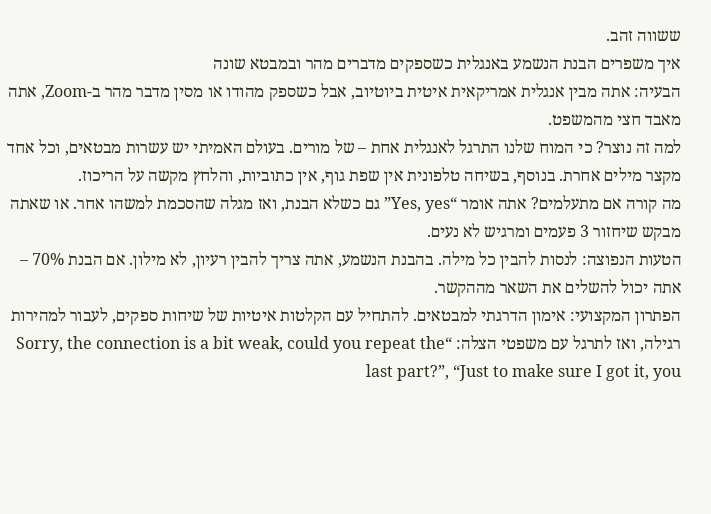ששווה זהב.
איך משפרים הבנת הנשמע באנגלית כשספקים מדברים מהר ובמבטא שונה
הבעיה: אתה מבין אנגלית אמריקאית איטית ביוטיוב, אבל כשספק מהודו או מסין מדבר מהר ב-Zoom, אתה מאבד חצי מהמשפט.
למה זה נוצר? כי המוח שלנו התרגל לאנגלית אחת – של מורים. בעולם האמיתי יש עשרות מבטאים, וכל אחד מקצר מילים אחרת. בנוסף, בשיחה טלפונית אין שפת גוף, אין כתוביות, והלחץ מקשה על הריכוז.
מה קורה אם מתעלמים? אתה אומר “Yes, yes” גם כשלא הבנת, ואז מגלה שהסכמת למשהו אחר. או שאתה מבקש שיחזור 3 פעמים ומרגיש לא נעים.
הטעות הנפוצה: לנסות להבין כל מילה. בהבנת הנשמע, אתה צריך להבין רעיון, לא מילון. אם הבנת 70% – אתה יכול להשלים את השאר מההקשר.
הפתרון המקצועי: אימון הדרגתי למבטאים. להתחיל עם הקלטות איטיות של שיחות ספקים, לעבור למהירות רגילה, ואז לתרגל עם משפטי הצלה: “Sorry, the connection is a bit weak, could you repeat the last part?”, “Just to make sure I got it, you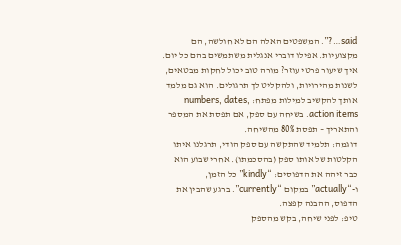said…?”. המשפטים האלה הם לא חולשה, הם מקצועיות. אפילו דוברי אנגלית משתמשים בהם כל יום.
איך שיעור פרטי עוזר? מורה טוב יכול לחקות מבטאים, לשנות מהירויות, ולהקליט לך תרגולים. הוא גם מלמד אותך להקשיב למילות מפתח: numbers, dates, action items. בשיחה עם ספק, אם תפסת את המספר והתאריך – תפסת 80% מהשיחה.
דוגמה: תלמיד שהתקשה עם ספק הודי, תרגלנו איתו הקלטות של אותו ספק (בהסכמתו). אחרי שבוע הוא כבר זיהה את הדפוסים: “kindly” כל הזמן, ו-“actually” במקום “currently”. ברגע שהבין את הדפוס, ההבנה קפצה.
טיפ: לפני שיחה, בקש מהספק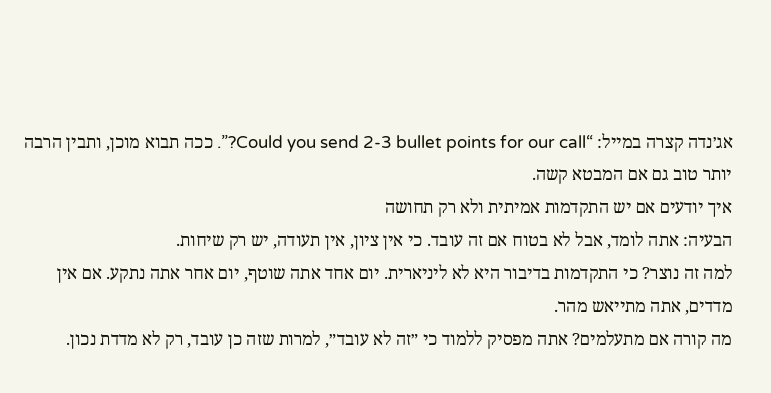אג׳נדה קצרה במייל: “Could you send 2-3 bullet points for our call?”. ככה תבוא מוכן, ותבין הרבה יותר טוב גם אם המבטא קשה.
איך יודעים אם יש התקדמות אמיתית ולא רק תחושה
הבעיה: אתה לומד, אבל לא בטוח אם זה עובד. כי אין ציון, אין תעודה, יש רק שיחות.
למה זה נוצר? כי התקדמות בדיבור היא לא ליניארית. יום אחד אתה שוטף, יום אחר אתה נתקע. אם אין מדדים, אתה מתייאש מהר.
מה קורה אם מתעלמים? אתה מפסיק ללמוד כי ״זה לא עובד״, למרות שזה כן עובד, רק לא מדדת נכון.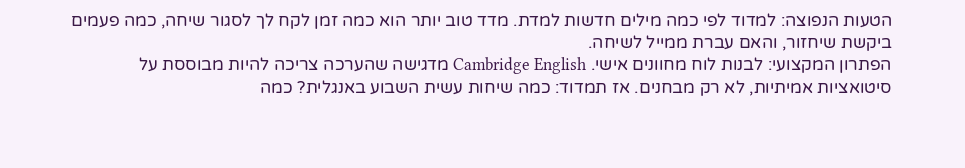הטעות הנפוצה: למדוד לפי כמה מילים חדשות למדת. מדד טוב יותר הוא כמה זמן לקח לך לסגור שיחה, כמה פעמים ביקשת שיחזור, והאם עברת ממייל לשיחה.
הפתרון המקצועי: לבנות לוח מחוונים אישי. Cambridge English מדגישה שהערכה צריכה להיות מבוססת על סיטואציות אמיתיות, לא רק מבחנים. אז תמדוד: כמה שיחות עשית השבוע באנגלית? כמה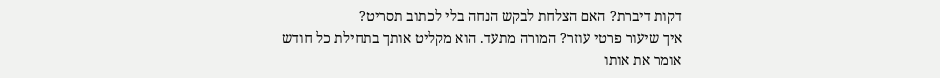דקות דיברת? האם הצלחת לבקש הנחה בלי לכתוב תסריט?
איך שיעור פרטי עוזר? המורה מתעד. הוא מקליט אותך בתחילת כל חודש אומר את אותו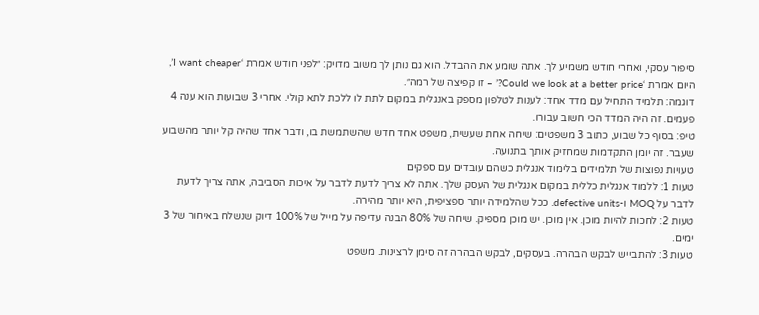סיפור עסקי, ואחרי חודש משמיע לך. אתה שומע את ההבדל. הוא גם נותן לך משוב מדויק: ״לפני חודש אמרת ‘I want cheaper’, היום אמרת ‘Could we look at a better price?’ – זו קפיצה של רמה״.
דוגמה: תלמיד התחיל עם מדד אחד: לענות לטלפון מספק באנגלית במקום לתת לו ללכת לתא קולי. אחרי 3 שבועות הוא ענה 4 פעמים. זה היה המדד הכי חשוב עבורו.
טיפ: בסוף כל שבוע, כתוב 3 משפטים: שיחה אחת שעשית, משפט אחד חדש שהשתמשת בו, ודבר אחד שהיה קל יותר מהשבוע שעבר. זה יומן התקדמות שמחזיק אותך בתנועה.
טעויות נפוצות של תלמידים בלימוד אנגלית כשהם עובדים עם ספקים
טעות 1: ללמוד אנגלית כללית במקום אנגלית של העסק שלך. אתה לא צריך לדעת לדבר על איכות הסביבה, אתה צריך לדעת לדבר על MOQ ו-defective units. ככל שהלמידה יותר ספציפית, היא יותר מהירה.
טעות 2: לחכות להיות מוכן. אין מוכן. יש מוכן מספיק. שיחה של 80% הבנה עדיפה על מייל של 100% דיוק שנשלח באיחור של 3 ימים.
טעות 3: להתבייש לבקש הבהרה. בעסקים, לבקש הבהרה זה סימן לרצינות. משפט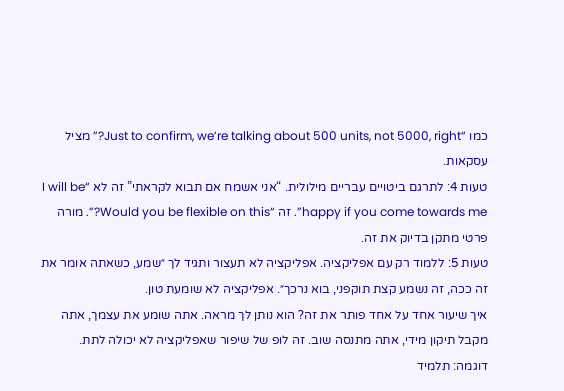כמו “Just to confirm, we’re talking about 500 units, not 5000, right?” מציל עסקאות.
טעות 4: לתרגם ביטויים עבריים מילולית. “אני אשמח אם תבוא לקראתי” זה לא “I will be happy if you come towards me”. זה “Would you be flexible on this?”. מורה פרטי מתקן בדיוק את זה.
טעות 5: ללמוד רק עם אפליקציה. אפליקציה לא תעצור ותגיד לך ״שמע, כשאתה אומר את זה ככה, זה נשמע קצת תוקפני, בוא נרכך״. אפליקציה לא שומעת טון.
איך שיעור אחד על אחד פותר את זה? הוא נותן לך מראה. אתה שומע את עצמך, אתה מקבל תיקון מידי, אתה מתנסה שוב. זה לופ של שיפור שאפליקציה לא יכולה לתת.
דוגמה: תלמיד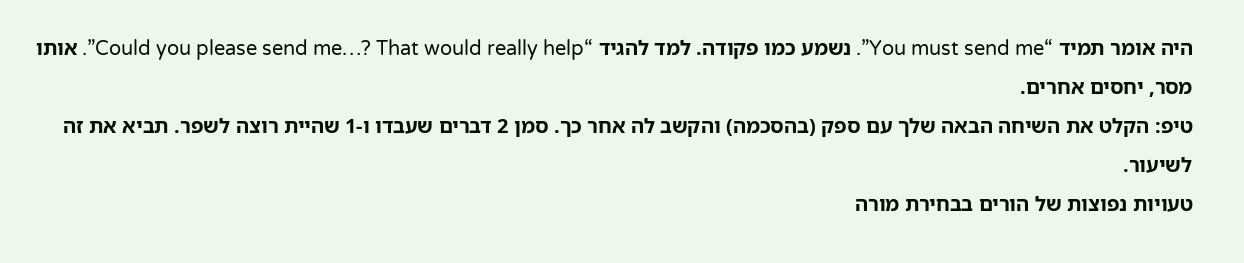היה אומר תמיד “You must send me”. נשמע כמו פקודה. למד להגיד “Could you please send me…? That would really help”. אותו מסר, יחסים אחרים.
טיפ: הקלט את השיחה הבאה שלך עם ספק (בהסכמה) והקשב לה אחר כך. סמן 2 דברים שעבדו ו-1 שהיית רוצה לשפר. תביא את זה לשיעור.
טעויות נפוצות של הורים בבחירת מורה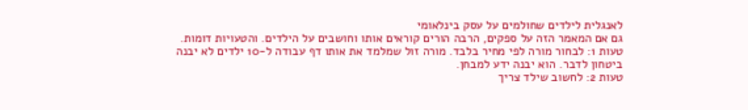לאנגלית לילדים שחולמים על עסק בינלאומי
גם אם המאמר הזה על ספקים, הרבה הורים קוראים אותו וחושבים על הילדים. והטעויות דומות.
טעות 1: לבחור מורה לפי מחיר בלבד. מורה זול שמלמד את אותו דף עבודה ל-10 ילדים לא יבנה ביטחון לדבר. הוא יבנה ידע למבחן.
טעות 2: לחשוב שילד צריך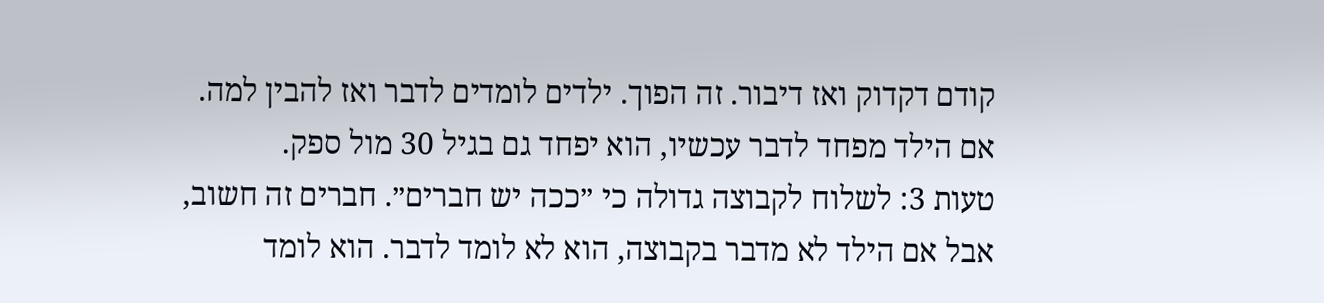קודם דקדוק ואז דיבור. זה הפוך. ילדים לומדים לדבר ואז להבין למה. אם הילד מפחד לדבר עכשיו, הוא יפחד גם בגיל 30 מול ספק.
טעות 3: לשלוח לקבוצה גדולה כי ״ככה יש חברים״. חברים זה חשוב, אבל אם הילד לא מדבר בקבוצה, הוא לא לומד לדבר. הוא לומד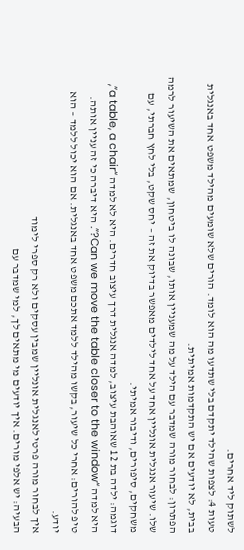לשתוק ליד אחרים.
טעות 4: לצפות שהילד יתקדם בלי שתדעו מה הוא לומד. הורים שלא שומעים מהילד משפט אחד באנגלית בבית, לא יודעים אם יש התקדמות אמיתית.
הפתרון: לבחור מורה שמדבר עם הילד על מה שמעניין אותו, שבונה לו ביטחון, שמתאים את השיעור לרמה שלו. שיעור אנגלית אונליין אחד על אחד לילדים מאפשר בדיוק את זה – יחס שקט, בלי לחץ חברתי, עם משחקים, סיפורים, ודיבור אמיתי.
דוגמה: ילדה בת 12 שאוהבת עיצוב, למדה אנגלית דרך עיצוב חדרים. היא לא למדה “a table, a chair”, היא למדה “Can we move the table closer to the window?”. היא דיברה כי זה עניין אותה.
טיפ להורים: אחרי כל שיעור, בקשו מהילד ללמד אתכם משפט אחד באנגלית. אם הוא יכול ללמד – הוא יודע.
איך לבחור מורה פרטי לאנגלית אונליין שמבין עסקים ולא רק ספרי לימוד
הבעיה: יש אלפי מורים. איך יודעים מי מתאים לך, למי שמדבר עם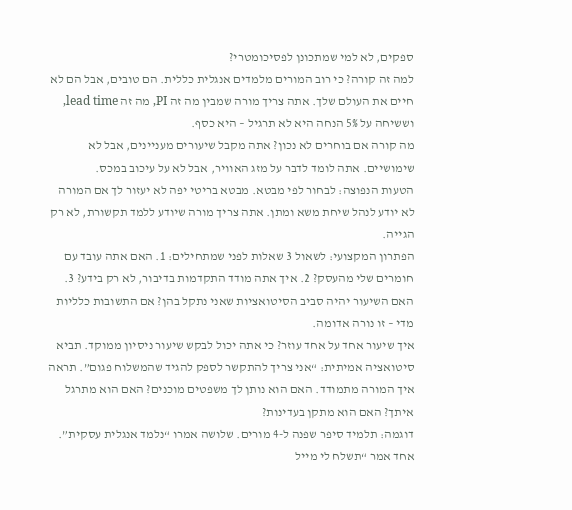ספקים, לא למי שמתכונן לפסיכומטרי?
למה זה קורה? כי רוב המורים מלמדים אנגלית כללית. הם טובים, אבל הם לא חיים את העולם שלך. אתה צריך מורה שמבין מה זה PI, מה זה lead time, וששיחה על 5% הנחה היא לא תרגיל – היא כסף.
מה קורה אם בוחרים לא נכון? אתה מקבל שיעורים מעניינים, אבל לא שימושיים. אתה לומד לדבר על מזג האוויר, אבל לא על עיכוב במכס.
הטעות הנפוצה: לבחור לפי מבטא. מבטא בריטי יפה לא יעזור לך אם המורה לא יודע לנהל שיחת משא ומתן. אתה צריך מורה שיודע ללמד תקשורת, לא רק הגייה.
הפתרון המקצועי: לשאול 3 שאלות לפני שמתחילים: 1. האם אתה עובד עם חומרים שלי מהעסק? 2. איך אתה מודד התקדמות בדיבור, לא רק בידע? 3. האם השיעור יהיה סביב הסיטואציות שאני נתקל בהן? אם התשובות כלליות מדי – זו נורה אדומה.
איך שיעור אחד על אחד עוזר? כי אתה יכול לבקש שיעור ניסיון ממוקד. תביא סיטואציה אמיתית: “אני צריך להתקשר לספק להגיד שהמשלוח פגום”. תראה איך המורה מתמודד. האם הוא נותן לך משפטים מוכנים? האם הוא מתרגל איתך? האם הוא מתקן בעדינות?
דוגמה: תלמיד סיפר שפנה ל-4 מורים. שלושה אמרו “נלמד אנגלית עסקית”. אחד אמר “תשלח לי מייל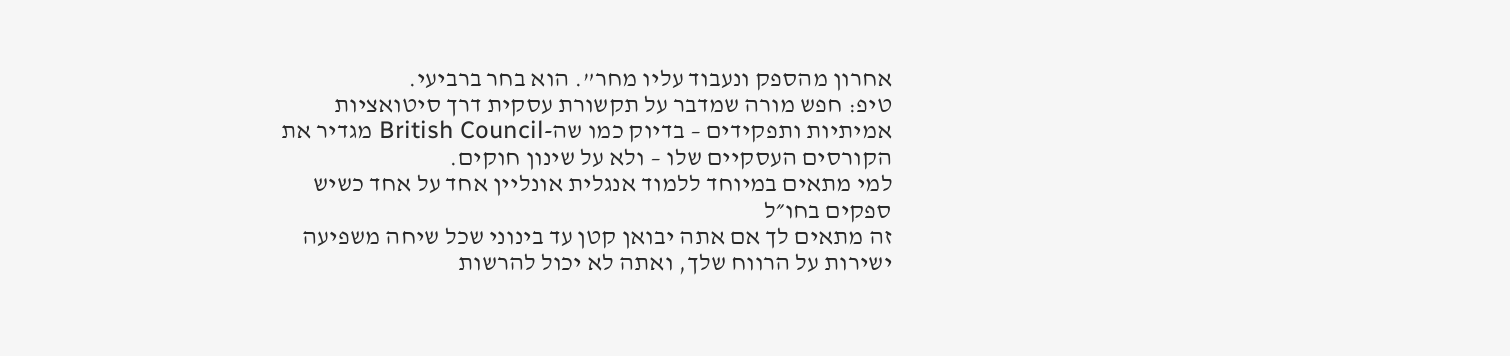אחרון מהספק ונעבוד עליו מחר”. הוא בחר ברביעי.
טיפ: חפש מורה שמדבר על תקשורת עסקית דרך סיטואציות אמיתיות ותפקידים – בדיוק כמו שה-British Council מגדיר את הקורסים העסקיים שלו – ולא על שינון חוקים.
למי מתאים במיוחד ללמוד אנגלית אונליין אחד על אחד כשיש ספקים בחו״ל
זה מתאים לך אם אתה יבואן קטן עד בינוני שכל שיחה משפיעה ישירות על הרווח שלך, ואתה לא יכול להרשות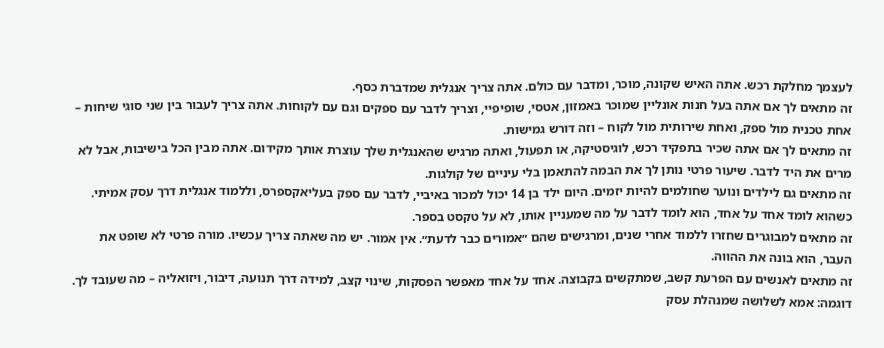לעצמך מחלקת רכש. אתה האיש שקונה, מוכר, ומדבר עם כולם. אתה צריך אנגלית שמדברת כסף.
זה מתאים לך אם אתה בעל חנות אונליין שמוכר באמזון, אטסי, שופיפיי, וצריך לדבר עם ספקים וגם עם לקוחות. אתה צריך לעבור בין שני סוגי שיחות – אחת טכנית מול ספק, ואחת שירותית מול לקוח – וזה דורש גמישות.
זה מתאים לך אם אתה שכיר בתפקיד רכש, לוגיסטיקה, או תפעול, ואתה מרגיש שהאנגלית שלך עוצרת אותך מקידום. אתה מבין הכל בישיבות, אבל לא מרים את היד לדבר. שיעור פרטי נותן לך את הבמה להתאמן בלי עיניים של קולגות.
זה מתאים גם לילדים ונוער שחולמים להיות יזמים. היום ילד בן 14 יכול למכור באיביי, לדבר עם ספק בעליאקספרס, וללמוד אנגלית דרך עסק אמיתי. כשהוא לומד אחד על אחד, הוא לומד לדבר על מה שמעניין אותו, לא על טקסט בספר.
זה מתאים למבוגרים שחזרו ללמוד אחרי שנים, ומרגישים שהם ״אמורים כבר לדעת״. אין אמור. יש מה שאתה צריך עכשיו. מורה פרטי לא שופט את העבר, הוא בונה את ההווה.
זה מתאים לאנשים עם הפרעת קשב, שמתקשים בקבוצה. אחד על אחד מאפשר הפסקות, שינוי קצב, למידה דרך תנועה, דיבור, ויזואליה – מה שעובד לך.
דוגמה: אמא לשלושה שמנהלת עסק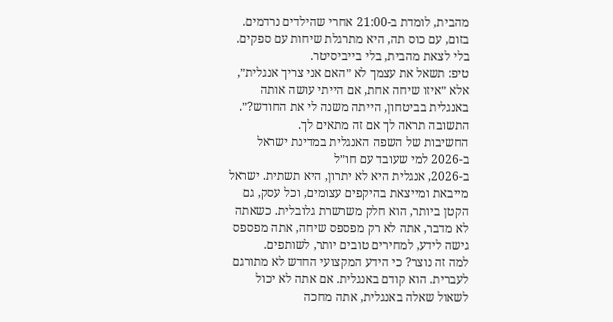מהבית, לומדת ב-21:00 אחרי שהילדים נרדמים. בזום, עם כוס תה, היא מתרגלת שיחות עם ספקים. בלי לצאת מהבית, בלי בייביסיטר.
טיפ: תשאל את עצמך לא ״האם אני צריך אנגלית״, אלא ״איזו שיחה אחת, אם הייתי עושה אותה באנגלית בביטחון, הייתה משנה לי את החודש?״. התשובה תראה לך אם זה מתאים לך.
החשיבות של השפה האנגלית במדינת ישראל ב-2026 למי שעובד עם חו״ל
ב-2026, אנגלית היא לא יתרון, היא תשתית. ישראל מייבאת ומייצאת בהיקפים עצומים, וכל עסק, גם הקטן ביותר, הוא חלק משרשרת גלובלית. כשאתה לא מדבר, אתה לא רק מפספס שיחה, אתה מפספס גישה לידע, למחירים טובים יותר, לשותפים.
למה זה נוצר? כי הידע המקצועי החדש לא מתורגם לעברית. הוא קודם באנגלית. אם אתה לא יכול לשאול שאלה באנגלית, אתה מחכה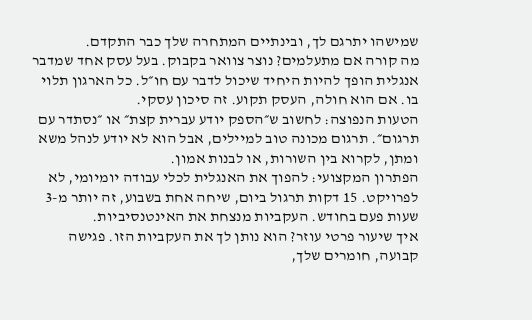שמישהו יתרגם לך, ובינתיים המתחרה שלך כבר התקדם.
מה קורה אם מתעלמים? נוצר צוואר בקבוק. בעל עסק אחד שמדבר אנגלית הופך להיות היחיד שיכול לדבר עם חו״ל. כל הארגון תלוי בו. אם הוא חולה, העסק תקוע. זה סיכון עסקי.
הטעות הנפוצה: לחשוב ש״הספק יודע עברית קצת״ או ״נסתדר עם תרגום״. תרגום מכונה טוב למיילים, אבל הוא לא יודע לנהל משא ומתן, לקרוא בין השורות, או לבנות אמון.
הפתרון המקצועי: להפוך את האנגלית לכלי עבודה יומיומי, לא לפרויקט. 15 דקות תרגול ביום, שיחה אחת בשבוע, זה יותר מ-3 שעות פעם בחודש. העקביות מנצחת את האינטנסיביות.
איך שיעור פרטי עוזר? הוא נותן לך את העקביות הזו. פגישה קבועה, חומרים שלך,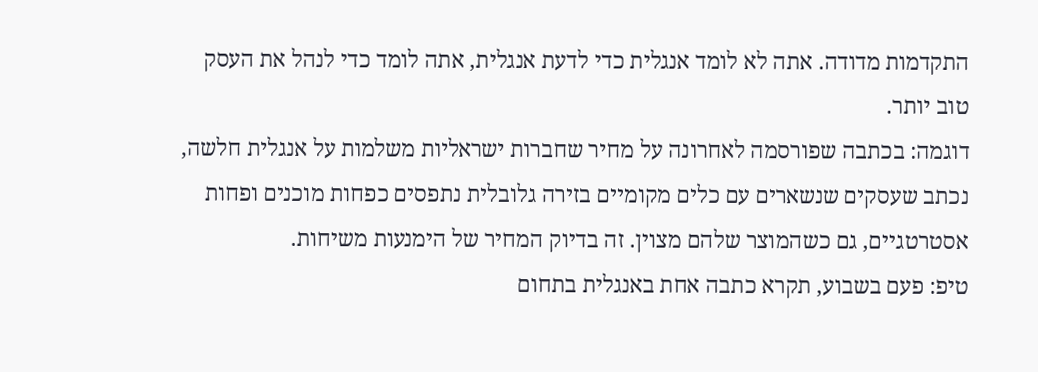התקדמות מדודה. אתה לא לומד אנגלית כדי לדעת אנגלית, אתה לומד כדי לנהל את העסק טוב יותר.
דוגמה: בכתבה שפורסמה לאחרונה על מחיר שחברות ישראליות משלמות על אנגלית חלשה, נכתב שעסקים שנשארים עם כלים מקומיים בזירה גלובלית נתפסים כפחות מוכנים ופחות אסטרטגיים, גם כשהמוצר שלהם מצוין. זה בדיוק המחיר של הימנעות משיחות.
טיפ: פעם בשבוע, תקרא כתבה אחת באנגלית בתחום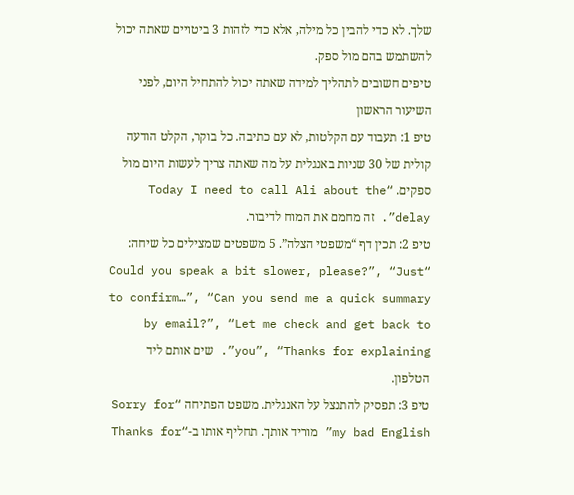שלך. לא כדי להבין כל מילה, אלא כדי לזהות 3 ביטויים שאתה יכול להשתמש בהם מול ספק.
טיפים חשובים לתהליך למידה שאתה יכול להתחיל היום, לפני השיעור הראשון
טיפ 1: תעבוד עם הקלטות, לא עם כתיבה. כל בוקר, הקלט הודעה קולית של 30 שניות באנגלית על מה שאתה צריך לעשות היום מול ספקים. “Today I need to call Ali about the delay”. זה מחמם את המוח לדיבור.
טיפ 2: תכין דף “משפטי הצלה”. 5 משפטים שמצילים כל שיחה: “Could you speak a bit slower, please?”, “Just to confirm…”, “Can you send me a quick summary by email?”, “Let me check and get back to you”, “Thanks for explaining”. שים אותם ליד הטלפון.
טיפ 3: תפסיק להתנצל על האנגלית. משפט הפתיחה “Sorry for my bad English” מוריד אותך. תחליף אותו ב-“Thanks for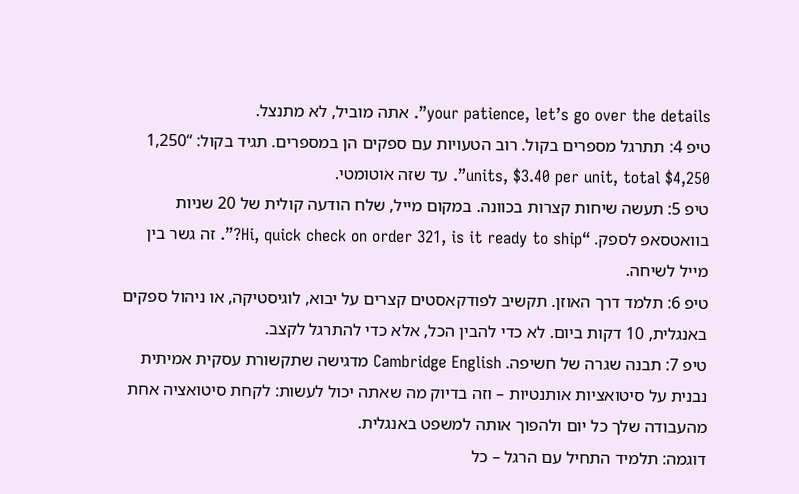your patience, let’s go over the details”. אתה מוביל, לא מתנצל.
טיפ 4: תתרגל מספרים בקול. רוב הטעויות עם ספקים הן במספרים. תגיד בקול: “1,250 units, $3.40 per unit, total $4,250”. עד שזה אוטומטי.
טיפ 5: תעשה שיחות קצרות בכוונה. במקום מייל, שלח הודעה קולית של 20 שניות בוואטסאפ לספק. “Hi, quick check on order 321, is it ready to ship?”. זה גשר בין מייל לשיחה.
טיפ 6: תלמד דרך האוזן. תקשיב לפודקאסטים קצרים על יבוא, לוגיסטיקה, או ניהול ספקים באנגלית, 10 דקות ביום. לא כדי להבין הכל, אלא כדי להתרגל לקצב.
טיפ 7: תבנה שגרה של חשיפה. Cambridge English מדגישה שתקשורת עסקית אמיתית נבנית על סיטואציות אותנטיות – וזה בדיוק מה שאתה יכול לעשות: לקחת סיטואציה אחת מהעבודה שלך כל יום ולהפוך אותה למשפט באנגלית.
דוגמה: תלמיד התחיל עם הרגל – כל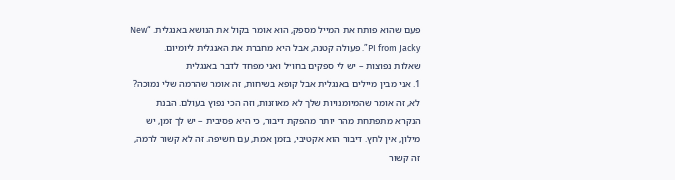פעם שהוא פותח את המייל מספק, הוא אומר בקול את הנושא באנגלית. “New PI from Jacky”. פעולה קטנה, אבל היא מחברת את האנגלית ליומיום.
שאלות נפוצות – יש לי ספקים בחו״ל ואני מפחד לדבר באנגלית
1. אני מבין מיילים באנגלית אבל קופא בשיחות, זה אומר שהרמה שלי נמוכה?
לא, זה אומר שהמיומנויות שלך לא מאוזנות, וזה הכי נפוץ בעולם. הבנת הנקרא מתפתחת מהר יותר מהפקת דיבור, כי היא פסיבית – יש לך זמן, יש מילון, אין לחץ. דיבור הוא אקטיבי, בזמן אמת, עם חשיפה. זה לא קשור לרמה, זה קשור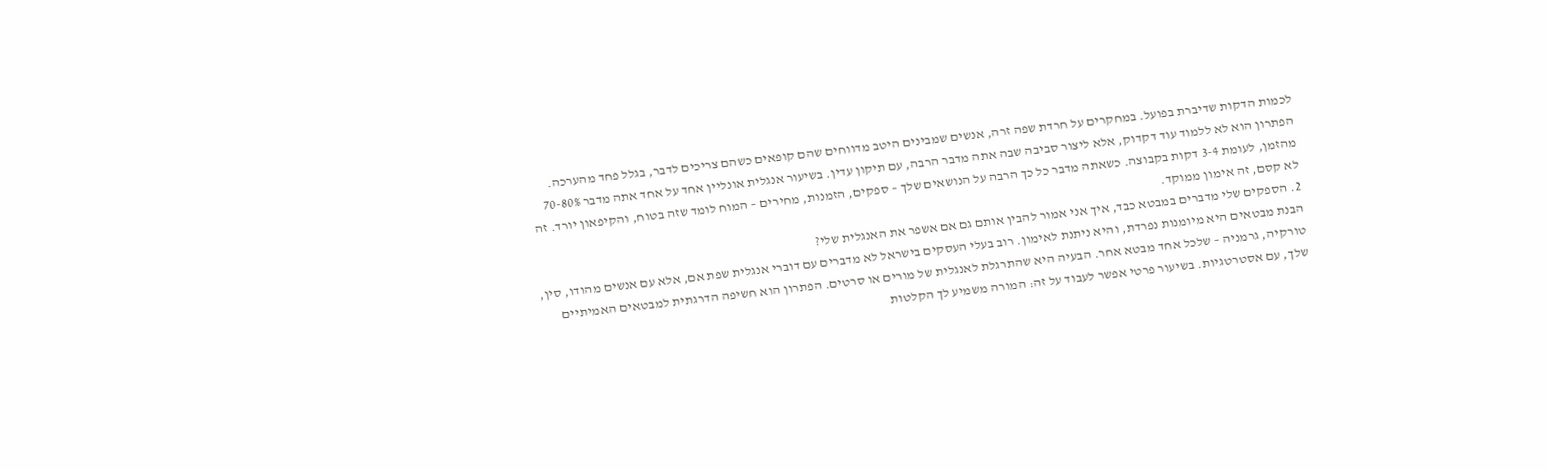לכמות הדקות שדיברת בפועל. במחקרים על חרדת שפה זרה, אנשים שמבינים היטב מדווחים שהם קופאים כשהם צריכים לדבר, בגלל פחד מהערכה. הפתרון הוא לא ללמוד עוד דקדוק, אלא ליצור סביבה שבה אתה מדבר הרבה, עם תיקון עדין. בשיעור אנגלית אונליין אחד על אחד אתה מדבר 70-80% מהזמן, לעומת 3-4 דקות בקבוצה. כשאתה מדבר כל כך הרבה על הנושאים שלך – ספקים, הזמנות, מחירים – המוח לומד שזה בטוח, והקיפאון יורד. זה לא קסם, זה אימון ממוקד.
2. הספקים שלי מדברים במבטא כבד, איך אני אמור להבין אותם גם אם אשפר את האנגלית שלי?
הבנת מבטאים היא מיומנות נפרדת, והיא ניתנת לאימון. רוב בעלי העסקים בישראל לא מדברים עם דוברי אנגלית שפת אם, אלא עם אנשים מהודו, סין, טורקיה, גרמניה – שלכל אחד מבטא אחר. הבעיה היא שהתרגלת לאנגלית של מורים או סרטים. הפתרון הוא חשיפה הדרגתית למבטאים האמיתיים שלך, עם אסטרטגיות. בשיעור פרטי אפשר לעבוד על זה: המורה משמיע לך הקלטות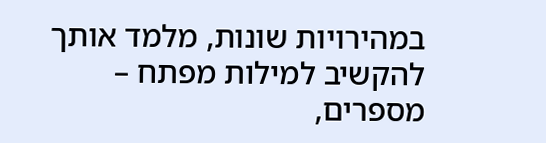במהירויות שונות, מלמד אותך להקשיב למילות מפתח – מספרים,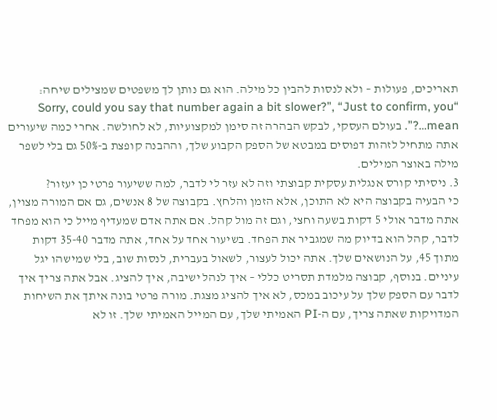תאריכים, פעולות – ולא לנסות להבין כל מילה. הוא גם נותן לך משפטים שמצילים שיחה: “Sorry, could you say that number again a bit slower?”, “Just to confirm, you mean…?”. בעולם העסקי, לבקש הבהרה זה סימן למקצועיות, לא לחולשה. אחרי כמה שיעורים אתה מתחיל לזהות דפוסים במבטא של הספק הקבוע שלך, וההבנה קופצת ב-50% גם בלי לשפר מילה באוצר המילים.
3. ניסיתי קורס אנגלית עסקית קבוצתי וזה לא עזר לי לדבר, למה ששיעור פרטי כן יעזור?
כי הבעיה בקבוצה היא לא התוכן, אלא הזמן והלחץ. בקבוצה של 8 אנשים, גם אם המורה מצוין, אתה מדבר אולי 5 דקות בשעה וחצי, וגם זה מול קהל. אם אתה אדם שמעדיף מייל כי הוא מפחד לדבר, קהל הוא בדיוק מה שמגביר את הפחד. בשיעור אחד על אחד, אתה מדבר 35-40 דקות מתוך 45, על הנושאים שלך. אתה יכול לעצור, לשאול בעברית, לנסות שוב, בלי שמישהו יגל עיניים. בנוסף, קבוצה מלמדת תסריט כללי – איך לנהל ישיבה, איך להציג. אבל אתה צריך איך לדבר עם הספק שלך על עיכוב במכס, לא איך להציג מצגת. מורה פרטי בונה איתך את השיחות המדויקות שאתה צריך, עם ה-PI האמיתי שלך, עם המייל האמיתי שלך. זו לא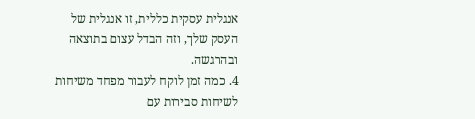אנגלית עסקית כללית, זו אנגלית של העסק שלך, וזה הבדל עצום בתוצאה ובהרגשה.
4. כמה זמן לוקח לעבור מפחד משיחות לשיחות סבירות עם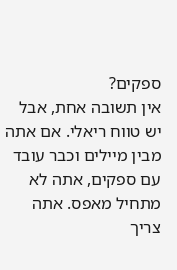ספקים?
אין תשובה אחת, אבל יש טווח ריאלי. אם אתה מבין מיילים וכבר עובד עם ספקים, אתה לא מתחיל מאפס. אתה צריך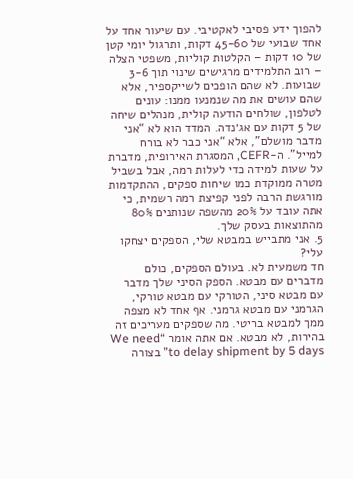להפוך ידע פסיבי לאקטיבי. עם שיעור אחד על אחד שבועי של 45-60 דקות, ותרגול יומי קטן של 10 דקות – הקלטות קוליות, משפטי הצלה – רוב התלמידים מרגישים שינוי תוך 3-6 שבועות. לא שהם הופכים לשייקספיר, אלא שהם עושים את מה שנמנעו ממנו: עונים לטלפון, שולחים הודעה קולית, מנהלים שיחה של 5 דקות עם אג׳נדה. המדד הוא לא “אני מדבר מושלם”, אלא “אני כבר לא בורח למייל”. ה-CEFR, המסגרת האירופית, מדברת על שעות למידה כדי לעלות רמה, אבל בשביל מטרה ממוקדת כמו שיחות ספקים, ההתקדמות מורגשת הרבה לפני קפיצת רמה רשמית, כי אתה עובד על 20% מהשפה שנותנים 80% מהתוצאות בעסק שלך.
5. אני מתבייש במבטא שלי, הספקים יצחקו עלי?
חד משמעית לא. בעולם הספקים, כולם מדברים עם מבטא. הספק הסיני שלך מדבר עם מבטא סיני, הטורקי עם מבטא טורקי, הגרמני עם מבטא גרמני. אף אחד לא מצפה ממך למבטא בריטי. מה שספקים מעריכים זה בהירות, לא מבטא. אם אתה אומר “We need to delay shipment by 5 days” בצורה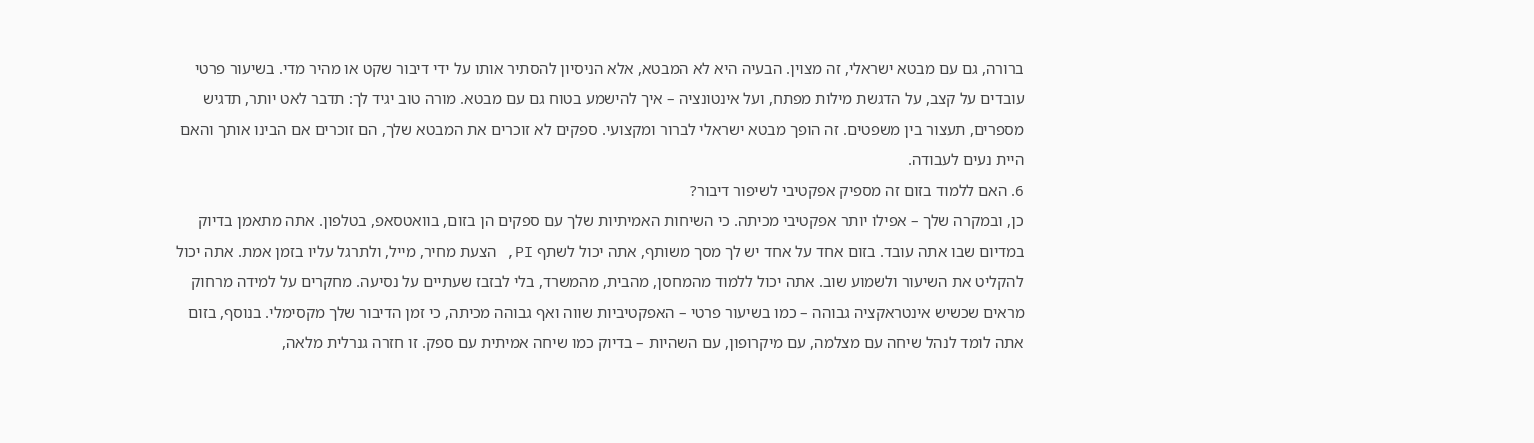ברורה, גם עם מבטא ישראלי, זה מצוין. הבעיה היא לא המבטא, אלא הניסיון להסתיר אותו על ידי דיבור שקט או מהיר מדי. בשיעור פרטי עובדים על קצב, על הדגשת מילות מפתח, ועל אינטונציה – איך להישמע בטוח גם עם מבטא. מורה טוב יגיד לך: תדבר לאט יותר, תדגיש מספרים, תעצור בין משפטים. זה הופך מבטא ישראלי לברור ומקצועי. ספקים לא זוכרים את המבטא שלך, הם זוכרים אם הבינו אותך והאם היית נעים לעבודה.
6. האם ללמוד בזום זה מספיק אפקטיבי לשיפור דיבור?
כן, ובמקרה שלך – אפילו יותר אפקטיבי מכיתה. כי השיחות האמיתיות שלך עם ספקים הן בזום, בוואטסאפ, בטלפון. אתה מתאמן בדיוק במדיום שבו אתה עובד. בזום אחד על אחד יש לך מסך משותף, אתה יכול לשתף PI, הצעת מחיר, מייל, ולתרגל עליו בזמן אמת. אתה יכול להקליט את השיעור ולשמוע שוב. אתה יכול ללמוד מהמחסן, מהבית, מהמשרד, בלי לבזבז שעתיים על נסיעה. מחקרים על למידה מרחוק מראים שכשיש אינטראקציה גבוהה – כמו בשיעור פרטי – האפקטיביות שווה ואף גבוהה מכיתה, כי זמן הדיבור שלך מקסימלי. בנוסף, בזום אתה לומד לנהל שיחה עם מצלמה, עם מיקרופון, עם השהיות – בדיוק כמו שיחה אמיתית עם ספק. זו חזרה גנרלית מלאה,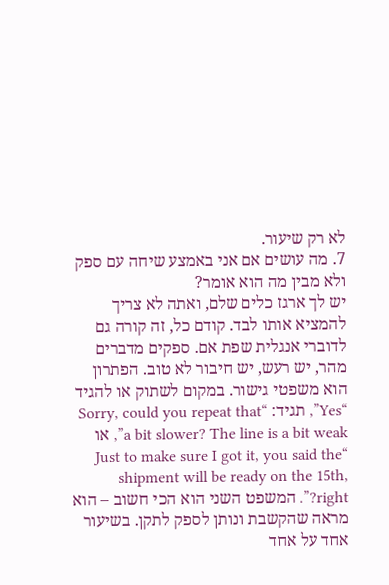לא רק שיעור.
7. מה עושים אם אני באמצע שיחה עם ספק ולא מבין מה הוא אומר?
יש לך ארגז כלים שלם, ואתה לא צריך להמציא אותו לבד. קודם כל, זה קורה גם לדוברי אנגלית שפת אם. ספקים מדברים מהר, יש רעש, יש חיבור לא טוב. הפתרון הוא משפטי גישור. במקום לשתוק או להגיד “Yes”, תגיד: “Sorry, could you repeat that a bit slower? The line is a bit weak”, או “Just to make sure I got it, you said the shipment will be ready on the 15th, right?”. המשפט השני הוא הכי חשוב – הוא מראה שהקשבת ונותן לספק לתקן. בשיעור אחד על אחד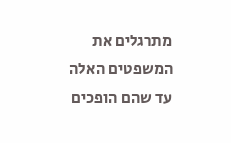מתרגלים את המשפטים האלה עד שהם הופכים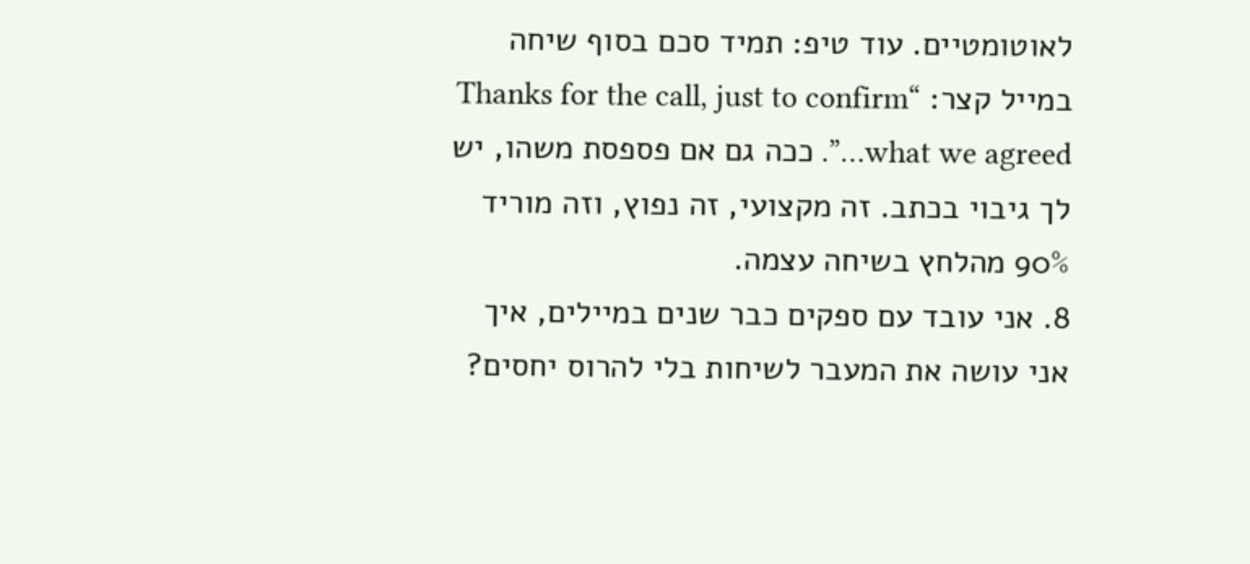לאוטומטיים. עוד טיפ: תמיד סכם בסוף שיחה במייל קצר: “Thanks for the call, just to confirm what we agreed…”. ככה גם אם פספסת משהו, יש לך גיבוי בכתב. זה מקצועי, זה נפוץ, וזה מוריד 90% מהלחץ בשיחה עצמה.
8. אני עובד עם ספקים כבר שנים במיילים, איך אני עושה את המעבר לשיחות בלי להרוס יחסים?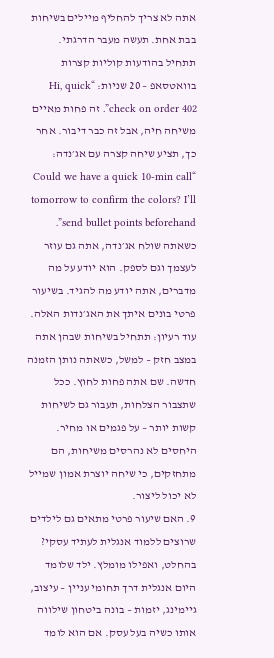אתה לא צריך להחליף מיילים בשיחות בבת אחת. תעשה מעבר הדרגתי. תתחיל בהודעות קוליות קצרות בוואטסאפ – 20 שניות: “Hi, quick check on order 402”. זה פחות מאיים משיחה חיה, אבל זה כבר דיבור. אחר כך, תציע שיחה קצרה עם אג׳נדה: “Could we have a quick 10-min call tomorrow to confirm the colors? I’ll send bullet points beforehand”. כשאתה שולח אג׳נדה, אתה גם עוזר לעצמך וגם לספק. הוא יודע על מה מדברים, אתה יודע מה להגיד. בשיעור פרטי בונים איתך את האג׳נדות האלה. עוד רעיון: תתחיל בשיחות שבהן אתה במצב חזק – למשל, כשאתה נותן הזמנה חדשה. שם אתה פחות לחוץ. ככל שתצבור הצלחות, תעבור גם לשיחות קשות יותר – על פגמים או מחיר. היחסים לא נהרסים משיחות, הם מתחזקים, כי שיחה יוצרת אמון שמייל לא יכול ליצור.
9. האם שיעור פרטי מתאים גם לילדים שרוצים ללמוד אנגלית לעתיד עסקי?
בהחלט, ואפילו מומלץ. ילד שלומד היום אנגלית דרך תחומי עניין – עיצוב, גיימינג, יזמות – בונה ביטחון שילווה אותו כשיה בעל עסק. אם הוא לומד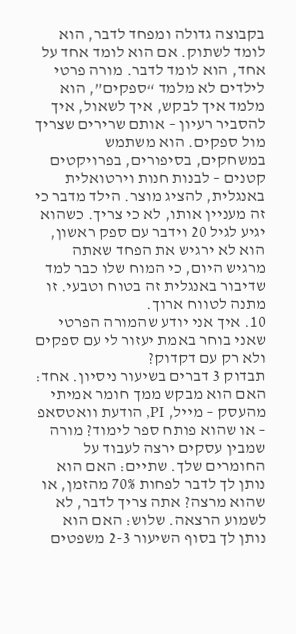בקבוצה גדולה ומפחד לדבר, הוא לומד לשתוק. אם הוא לומד אחד על אחד, הוא לומד לדבר. מורה פרטי לילדים לא מלמד “ספקים”, הוא מלמד איך לבקש, איך לשאול, איך להסביר רעיון – אותם שרירים שצריך מול ספקים. הוא משתמש במשחקים, בסיפורים, בפרויקטים קטנים – לבנות חנות וירטואלית באנגלית, להציג מוצר. הילד מדבר כי זה מעניין אותו, לא כי צריך. כשהוא יגיע לגיל 20 וידבר עם ספק ראשון, הוא לא ירגיש את הפחד שאתה מרגיש היום, כי המוח שלו כבר למד שדיבור באנגלית זה בטוח וטבעי. זו מתנה לטווח ארוך.
10. איך אני יודע שהמורה הפרטי שאני בוחר באמת יעזור לי עם ספקים ולא רק עם דקדוק?
תבדוק 3 דברים בשיעור ניסיון. אחד: האם הוא מבקש ממך חומר אמיתי מהעסק – מייל, PI, הודעת וואטסאפ – או שהוא פותח ספר לימוד? מורה שמבין עסקים ירצה לעבוד על החומרים שלך. שתיים: האם הוא נותן לך לדבר לפחות 70% מהזמן, או שהוא מרצה? אתה צריך לדבר, לא לשמוע הרצאה. שלוש: האם הוא נותן לך בסוף השיעור 2-3 משפטים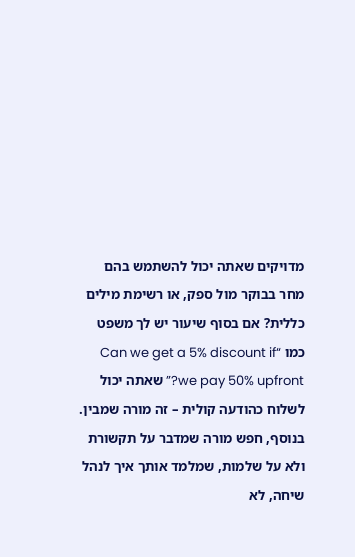מדויקים שאתה יכול להשתמש בהם מחר בבוקר מול ספק, או רשימת מילים כללית? אם בסוף שיעור יש לך משפט כמו “Can we get a 5% discount if we pay 50% upfront?” שאתה יכול לשלוח כהודעה קולית – זה מורה שמבין. בנוסף, חפש מורה שמדבר על תקשורת ולא על שלמות, שמלמד אותך איך לנהל שיחה, לא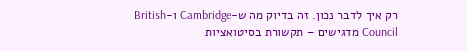רק איך לדבר נכון. זה בדיוק מה ש-Cambridge ו-British Council מדגישים – תקשורת בסיטואציות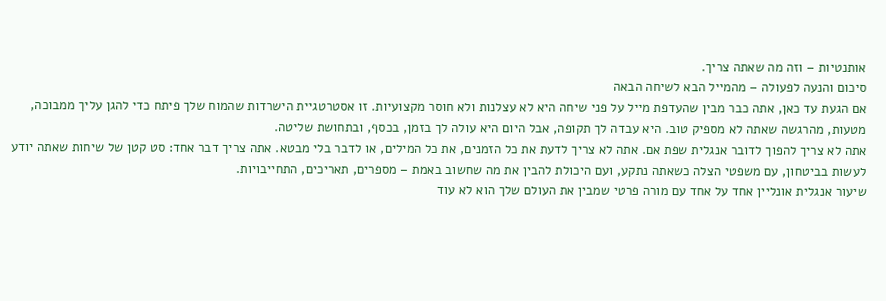אותנטיות – וזה מה שאתה צריך.
סיכום והנעה לפעולה – מהמייל הבא לשיחה הבאה
אם הגעת עד כאן, אתה כבר מבין שהעדפת מייל על פני שיחה היא לא עצלנות ולא חוסר מקצועיות. זו אסטרטגיית הישרדות שהמוח שלך פיתח כדי להגן עליך ממבוכה, מטעות, מהרגשה שאתה לא מספיק טוב. היא עבדה לך תקופה, אבל היום היא עולה לך בזמן, בכסף, ובתחושת שליטה.
אתה לא צריך להפוך לדובר אנגלית שפת אם. אתה לא צריך לדעת את כל הזמנים, את כל המילים, או לדבר בלי מבטא. אתה צריך דבר אחד: סט קטן של שיחות שאתה יודע לעשות בביטחון, עם משפטי הצלה כשאתה נתקע, ועם היכולת להבין את מה שחשוב באמת – מספרים, תאריכים, התחייבויות.
שיעור אנגלית אונליין אחד על אחד עם מורה פרטי שמבין את העולם שלך הוא לא עוד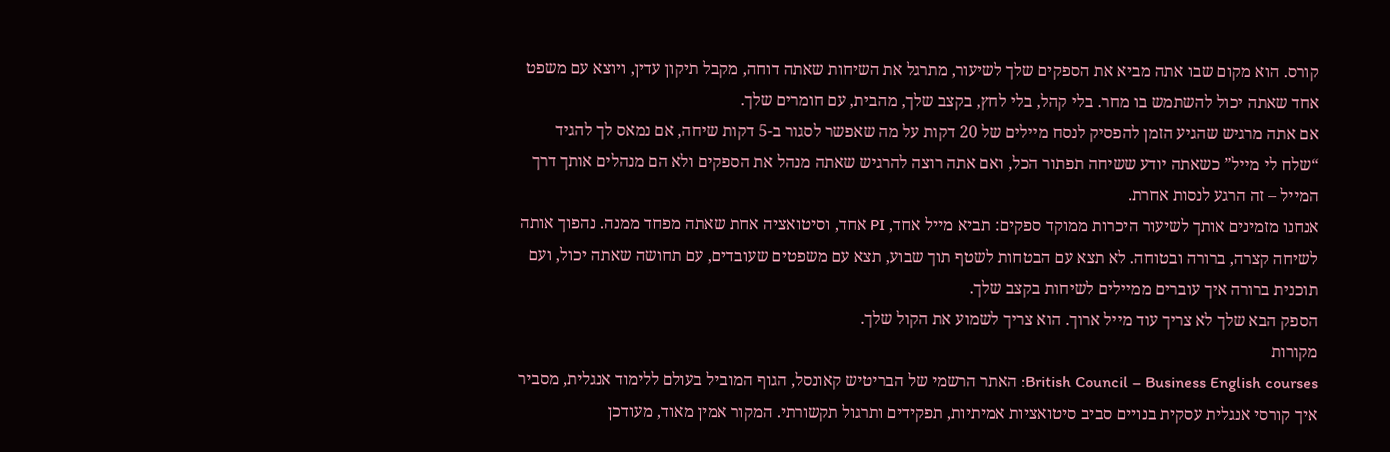קורס. הוא מקום שבו אתה מביא את הספקים שלך לשיעור, מתרגל את השיחות שאתה דוחה, מקבל תיקון עדין, ויוצא עם משפט אחד שאתה יכול להשתמש בו מחר. בלי קהל, בלי לחץ, בקצב שלך, מהבית, עם חומרים שלך.
אם אתה מרגיש שהגיע הזמן להפסיק לנסח מיילים של 20 דקות על מה שאפשר לסגור ב-5 דקות שיחה, אם נמאס לך להגיד “שלח לי מייל” כשאתה יודע ששיחה תפתור הכל, ואם אתה רוצה להרגיש שאתה מנהל את הספקים ולא הם מנהלים אותך דרך המייל – זה הרגע לנסות אחרת.
אנחנו מזמינים אותך לשיעור היכרות ממוקד ספקים: תביא מייל אחד, PI אחד, וסיטואציה אחת שאתה מפחד ממנה. נהפוך אותה לשיחה קצרה, ברורה ובטוחה. לא תצא עם הבטחות לשטף תוך שבוע, תצא עם משפטים שעובדים, עם תחושה שאתה יכול, ועם תוכנית ברורה איך עוברים ממיילים לשיחות בקצב שלך.
הספק הבא שלך לא צריך עוד מייל ארוך. הוא צריך לשמוע את הקול שלך.
מקורות
British Council – Business English courses: האתר הרשמי של הבריטיש קאונסל, הגוף המוביל בעולם ללימוד אנגלית, מסביר איך קורסי אנגלית עסקית בנויים סביב סיטואציות אמיתיות, תפקידים ותרגול תקשורתי. המקור אמין מאוד, מעודכן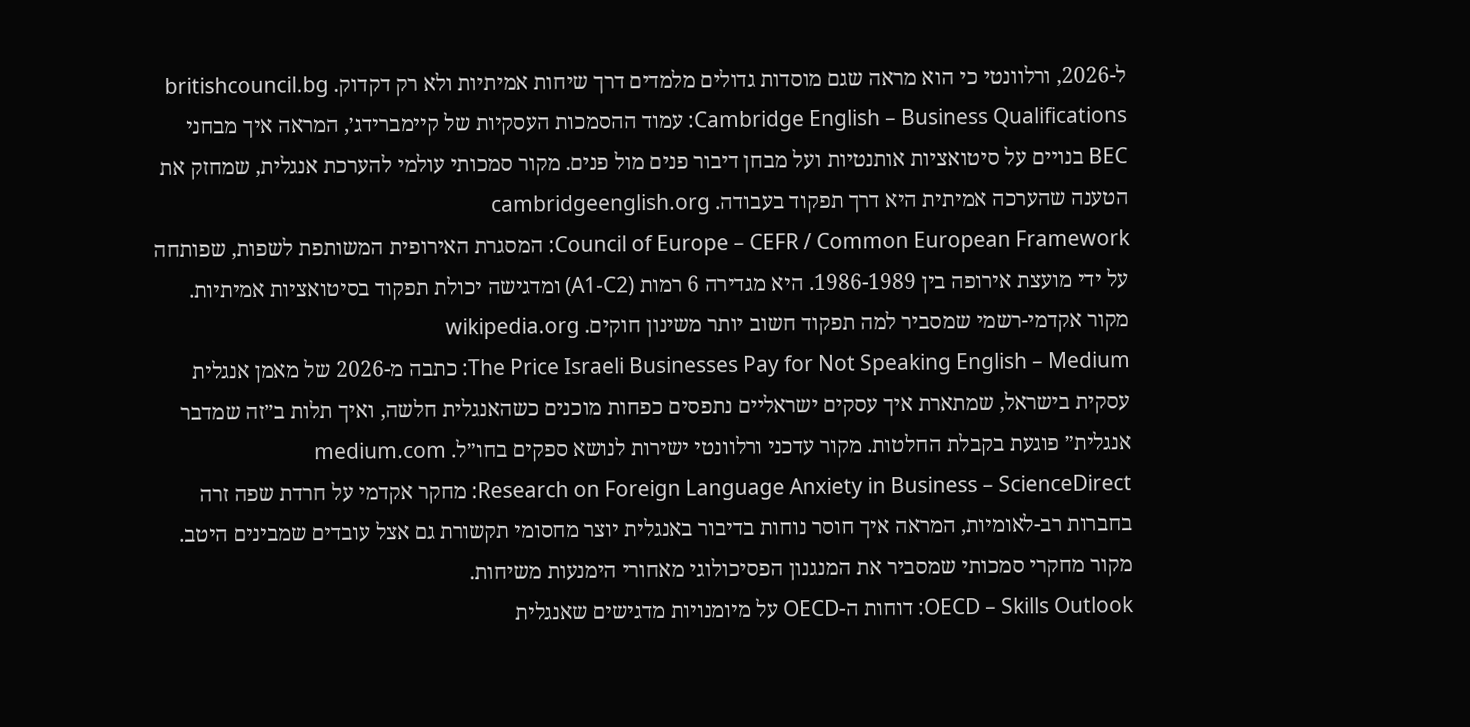ל-2026, ורלוונטי כי הוא מראה שגם מוסדות גדולים מלמדים דרך שיחות אמיתיות ולא רק דקדוק. britishcouncil.bg
Cambridge English – Business Qualifications: עמוד ההסמכות העסקיות של קיימברידג׳, המראה איך מבחני BEC בנויים על סיטואציות אותנטיות ועל מבחן דיבור פנים מול פנים. מקור סמכותי עולמי להערכת אנגלית, שמחזק את הטענה שהערכה אמיתית היא דרך תפקוד בעבודה. cambridgeenglish.org
Council of Europe – CEFR / Common European Framework: המסגרת האירופית המשותפת לשפות, שפותחה על ידי מועצת אירופה בין 1986-1989. היא מגדירה 6 רמות (A1-C2) ומדגישה יכולת תפקוד בסיטואציות אמיתיות. מקור אקדמי-רשמי שמסביר למה תפקוד חשוב יותר משינון חוקים. wikipedia.org
The Price Israeli Businesses Pay for Not Speaking English – Medium: כתבה מ-2026 של מאמן אנגלית עסקית בישראל, שמתארת איך עסקים ישראליים נתפסים כפחות מוכנים כשהאנגלית חלשה, ואיך תלות ב״זה שמדבר אנגלית״ פוגעת בקבלת החלטות. מקור עדכני ורלוונטי ישירות לנושא ספקים בחו״ל. medium.com
Research on Foreign Language Anxiety in Business – ScienceDirect: מחקר אקדמי על חרדת שפה זרה בחברות רב-לאומיות, המראה איך חוסר נוחות בדיבור באנגלית יוצר מחסומי תקשורת גם אצל עובדים שמבינים היטב. מקור מחקרי סמכותי שמסביר את המנגנון הפסיכולוגי מאחורי הימנעות משיחות.
OECD – Skills Outlook: דוחות ה-OECD על מיומנויות מדגישים שאנגלית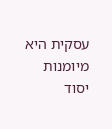עסקית היא מיומנות יסוד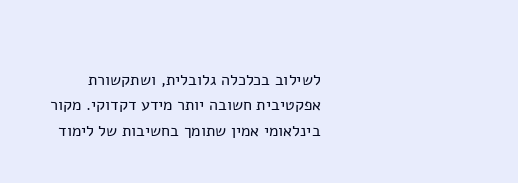לשילוב בכלכלה גלובלית, ושתקשורת אפקטיבית חשובה יותר מידע דקדוקי. מקור בינלאומי אמין שתומך בחשיבות של לימוד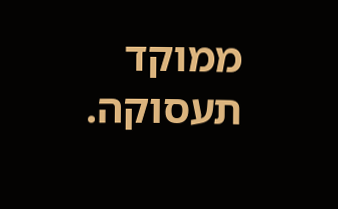ממוקד תעסוקה.